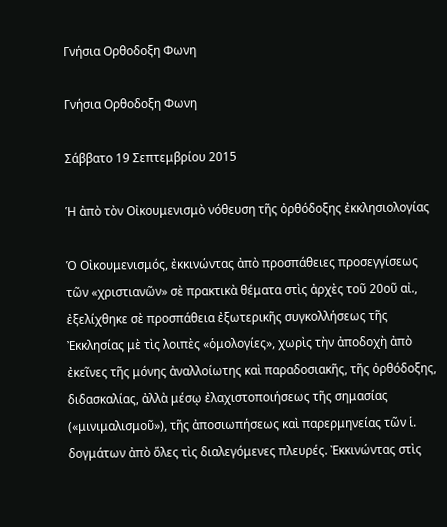Γνήσια Ορθοδοξη Φωνη

Γνήσια Ορθοδοξη Φωνη

Σάββατο 19 Σεπτεμβρίου 2015

Ἡ ἀπὸ τὸν Οἰκουμενισμὸ νόθευση τῆς ὀρθόδοξης ἐκκλησιολογίας

Ὁ Οἰκουμενισμός, ἐκκινώντας ἀπὸ προσπάθειες προσεγγίσεως τῶν «χριστιανῶν» σὲ πρακτικὰ θέματα στὶς ἀρχὲς τοῦ 20οῦ αἰ., ἐξελίχθηκε σὲ προσπάθεια ἐξωτερικῆς συγκολλήσεως τῆς Ἐκκλησίας μὲ τὶς λοιπὲς «ὁμολογίες», χωρὶς τὴν ἀποδοχὴ ἀπὸ ἐκεῖνες τῆς μόνης ἀναλλοίωτης καὶ παραδοσιακῆς, τῆς ὀρθόδοξης, διδασκαλίας, ἀλλὰ μέσῳ ἐλαχιστοποιήσεως τῆς σημασίας («μινιμαλισμοῦ»), τῆς ἀποσιωπήσεως καὶ παρερμηνείας τῶν ἱ. δογμάτων ἀπὸ ὅλες τὶς διαλεγόμενες πλευρές. Ἐκκινώντας στὶς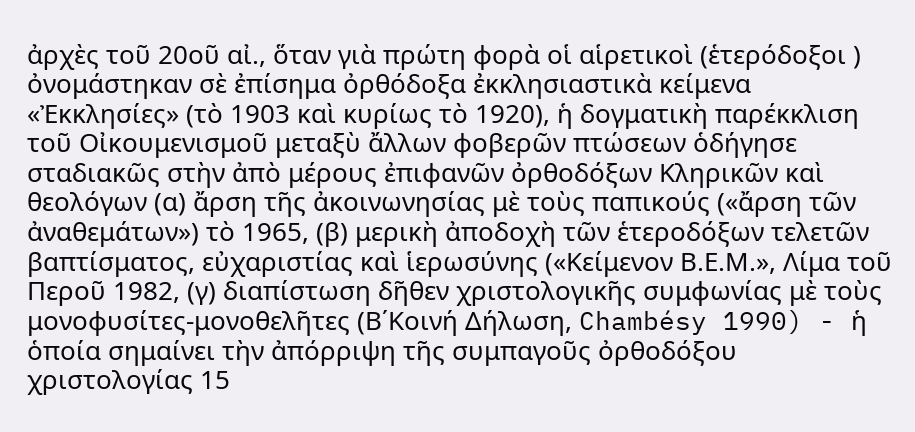ἀρχὲς τοῦ 20οῦ αἰ., ὅταν γιὰ πρώτη φορὰ οἱ αἱρετικοὶ (ἑτερόδοξοι ) ὀνομάστηκαν σὲ ἐπίσημα ὀρθόδοξα ἐκκλησιαστικὰ κείμενα «Ἐκκλησίες» (τὸ 1903 καὶ κυρίως τὸ 1920), ἡ δογματικὴ παρέκκλιση τοῦ Οἰκουμενισμοῦ μεταξὺ ἄλλων φοβερῶν πτώσεων ὁδήγησε σταδιακῶς στὴν ἀπὸ μέρους ἐπιφανῶν ὀρθοδόξων Κληρικῶν καὶ θεολόγων (α) ἄρση τῆς ἀκοινωνησίας μὲ τοὺς παπικούς («ἄρση τῶν ἀναθεμάτων») τὸ 1965, (β) μερικὴ ἀποδοχὴ τῶν ἑτεροδόξων τελετῶν βαπτίσματος, εὐχαριστίας καὶ ἱερωσύνης («Κείμενον Β.Ε.Μ.», Λίμα τοῦ Περοῦ 1982, (γ) διαπίστωση δῆθεν χριστολογικῆς συμφωνίας μὲ τοὺς μονοφυσίτες-μονοθελῆτες (Β΄Κοινή Δήλωση, Chambésy 1990) - ἡ ὁποία σημαίνει τὴν ἀπόρριψη τῆς συμπαγοῦς ὀρθοδόξου χριστολογίας 15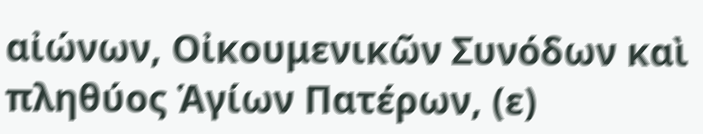αἰώνων, Οἰκουμενικῶν Συνόδων καὶ πληθύος Ἁγίων Πατέρων, (ε)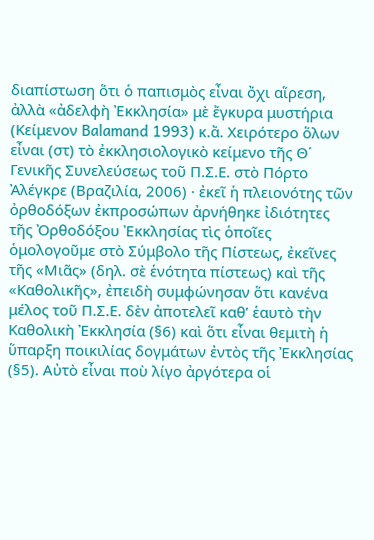διαπίστωση ὅτι ὁ παπισμὸς εἶναι ὄχι αἵρεση, ἀλλὰ «ἀδελφὴ Ἐκκλησία» μὲ ἔγκυρα μυστήρια (Κείμενον Balamand 1993) κ.ἄ. Χειρότερο ὅλων εἶναι (στ) τὸ ἐκκλησιολογικὸ κείμενο τῆς Θ΄ Γενικῆς Συνελεύσεως τοῦ Π.Σ.Ε. στὸ Πόρτο Ἀλέγκρε (Βραζιλία, 2006) · ἐκεῖ ἡ πλειονότης τῶν ὀρθοδόξων ἐκπροσώπων ἀρνήθηκε ἰδιότητες τῆς Ὀρθοδόξου Ἐκκλησίας τὶς ὁποῖες ὁμολογοῦμε στὸ Σύμβολο τῆς Πίστεως, ἐκεῖνες τῆς «Μιᾶς» (δηλ. σὲ ἑνότητα πίστεως) καὶ τῆς «Καθολικῆς», ἐπειδὴ συμφώνησαν ὅτι κανένα μέλος τοῦ Π.Σ.Ε. δὲν ἀποτελεῖ καθ’ ἑαυτὸ τὴν Καθολικὴ Ἐκκλησία (§6) καὶ ὅτι εἶναι θεμιτὴ ἡ ὕπαρξη ποικιλίας δογμάτων ἐντὸς τῆς Ἐκκλησίας (§5). Αὐτὸ εἶναι ποὺ λίγο ἀργότερα οἱ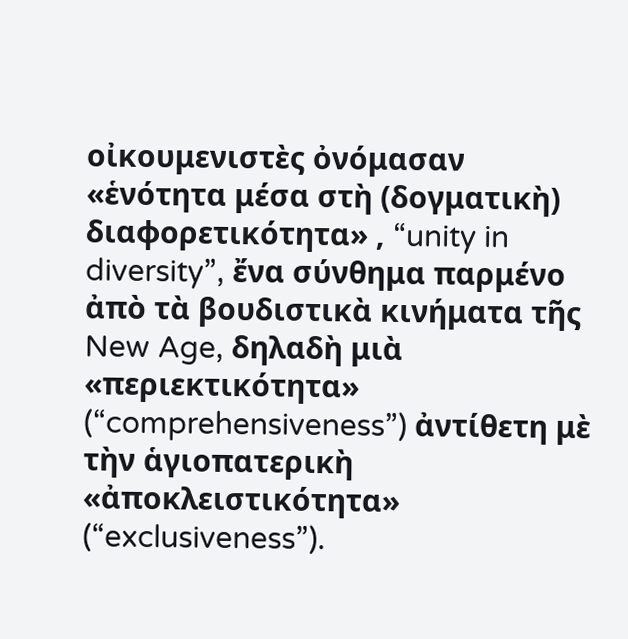οἰκουμενιστὲς ὀνόμασαν «ἑνότητα μέσα στὴ (δογματικὴ) διαφορετικότητα» , “unity in diversity”, ἔνα σύνθημα παρμένο ἀπὸ τὰ βουδιστικὰ κινήματα τῆς New Age, δηλαδὴ μιὰ «περιεκτικότητα» (“comprehensiveness”) ἀντίθετη μὲ τὴν ἁγιοπατερικὴ «ἀποκλειστικότητα» (“exclusiveness”).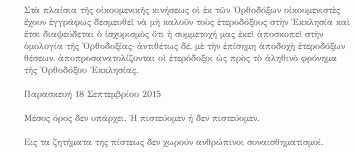Στὰ πλαίσια τῆς οἰκουμενικῆς κινήσεως οἱ ἐκ τῶν Ὀρθοδόξων οἰκουμενιστὲς ἔχουν ἐγγράφως δεσμευθεῖ νὰ μὴ καλοῦν τοὺς ἑτεροδόξους στὴν Ἐκκλησία καὶ ἔτσι διαψεύδεται ὁ ἰσχυρισμὸς ὅτι ἡ συμμετοχή μας ἐκεῖ ἀποσκοπεῖ στὴν ὁμολογία τῆς Ὀρθοδοξίας· ἀντιθέτως δέ, μὲ τὴν ἐπίσημη ἀποδοχὴ ἑτεροδόξων θέσεων, ἀποπροσανατολίζονται οἱ ἑτερόδοξοι ὡς πρὸς τὸ ἀληθινὸ φρόνημα τῆς Ὀρθοδόξου Ἐκκλησίας.

Παρασκευή 18 Σεπτεμβρίου 2015

Μέσος όρος δεν υπάρχει. Ή πιστεύομεν ή δεν πιστεύομεν.

Εις τα ζητήματα της πίστεως δεν χωρούν ανθρώπινοι συναισθηματισμοί.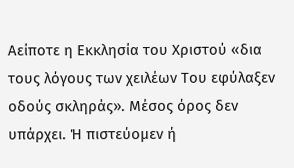Αείποτε η Εκκλησία του Χριστού «δια τους λόγους των χειλέων Του εφύλαξεν οδούς σκληράς». Μέσος όρος δεν υπάρχει. Ή πιστεύομεν ή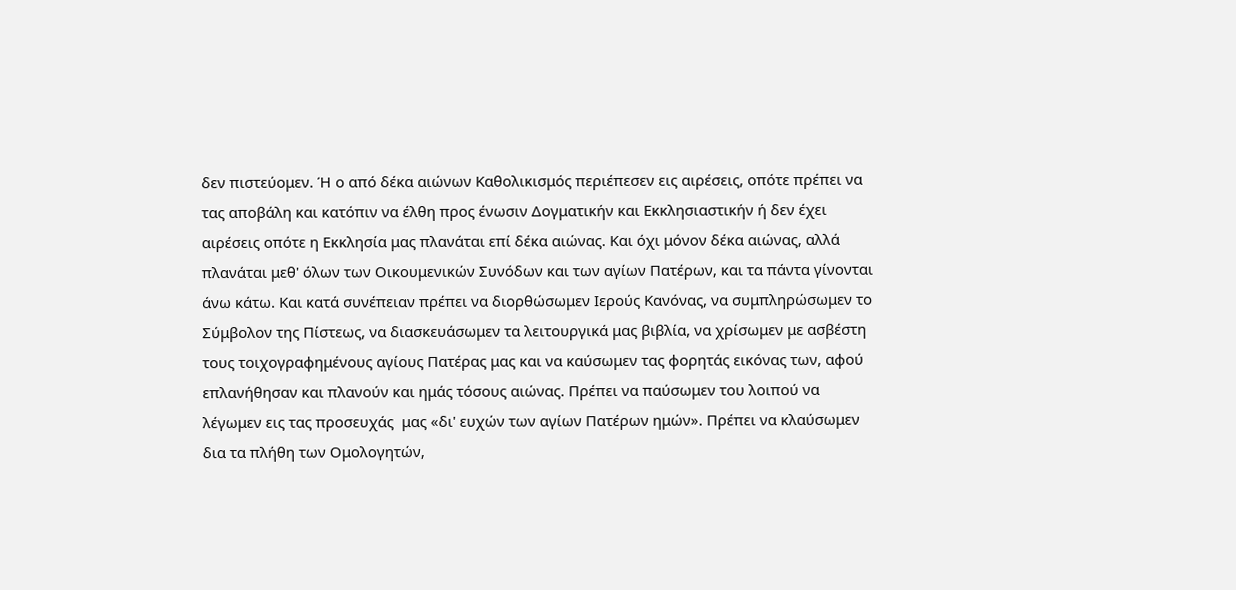δεν πιστεύομεν. Ή ο από δέκα αιώνων Καθολικισμός περιέπεσεν εις αιρέσεις, οπότε πρέπει να τας αποβάλη και κατόπιν να έλθη προς ένωσιν Δογματικήν και Εκκλησιαστικήν ή δεν έχει αιρέσεις οπότε η Εκκλησία μας πλανάται επί δέκα αιώνας. Και όχι μόνον δέκα αιώνας, αλλά πλανάται μεθ' όλων των Οικουμενικών Συνόδων και των αγίων Πατέρων, και τα πάντα γίνονται άνω κάτω. Και κατά συνέπειαν πρέπει να διορθώσωμεν Ιερούς Κανόνας, να συμπληρώσωμεν το Σύμβολον της Πίστεως, να διασκευάσωμεν τα λειτουργικά μας βιβλία, να χρίσωμεν με ασβέστη τους τοιχογραφημένους αγίους Πατέρας μας και να καύσωμεν τας φορητάς εικόνας των, αφού επλανήθησαν και πλανούν και ημάς τόσους αιώνας. Πρέπει να παύσωμεν του λοιπού να λέγωμεν εις τας προσευχάς  μας «δι' ευχών των αγίων Πατέρων ημών». Πρέπει να κλαύσωμεν δια τα πλήθη των Ομολογητών,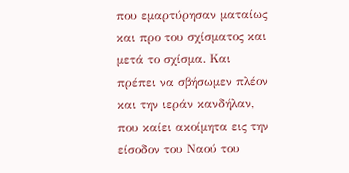που εμαρτύρησαν ματαίως και προ του σχίσματος και μετά το σχίσμα. Και πρέπει να σβήσωμεν πλέον και την ιεράν κανδήλαν, που καίει ακοίμητα εις την είσοδον του Ναού του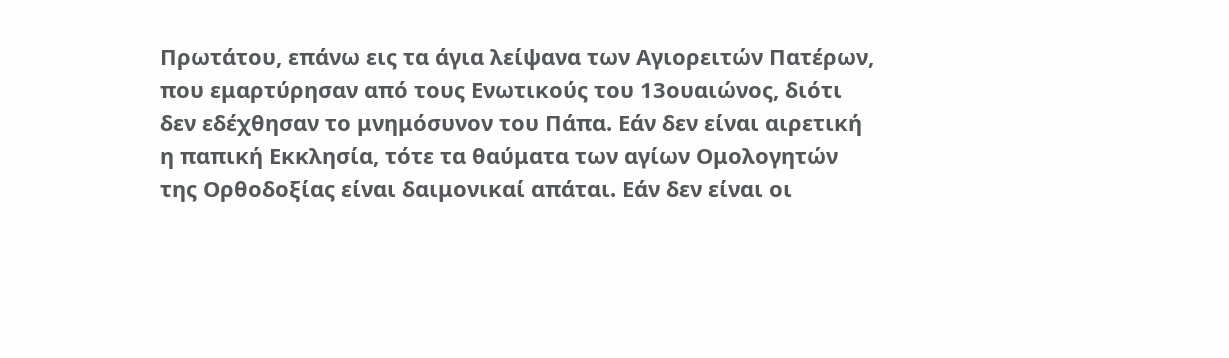Πρωτάτου, επάνω εις τα άγια λείψανα των Αγιορειτών Πατέρων, που εμαρτύρησαν από τους Ενωτικούς του 13ουαιώνος, διότι δεν εδέχθησαν το μνημόσυνον του Πάπα. Εάν δεν είναι αιρετική η παπική Εκκλησία, τότε τα θαύματα των αγίων Ομολογητών της Ορθοδοξίας είναι δαιμονικαί απάται. Εάν δεν είναι οι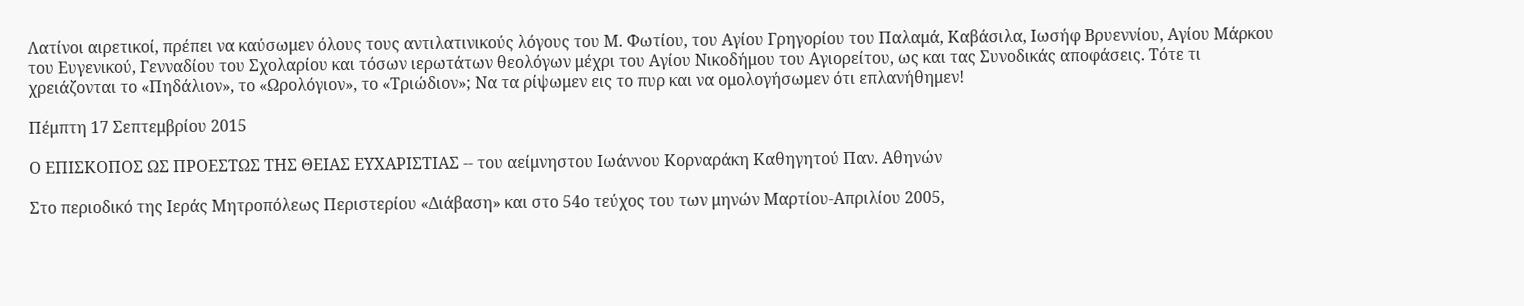Λατίνοι αιρετικοί, πρέπει να καύσωμεν όλους τους αντιλατινικούς λόγους του Μ. Φωτίου, του Αγίου Γρηγορίου του Παλαμά, Καβάσιλα, Ιωσήφ Βρυεννίου, Αγίου Μάρκου του Ευγενικού, Γενναδίου του Σχολαρίου και τόσων ιερωτάτων θεολόγων μέχρι του Αγίου Νικοδήμου του Αγιορείτου, ως και τας Συνοδικάς αποφάσεις. Τότε τι χρειάζονται το «Πηδάλιον», το «Ωρολόγιον», το «Τριώδιον»; Να τα ρίψωμεν εις το πυρ και να ομολογήσωμεν ότι επλανήθημεν!

Πέμπτη 17 Σεπτεμβρίου 2015

Ο ΕΠΙΣΚΟΠΟΣ ΩΣ ΠΡΟΕΣΤΩΣ ΤΗΣ ΘΕΙΑΣ ΕΥΧΑΡΙΣΤΙΑΣ -- του αείμνηστου Ιωάννου Κορναράκη Καθηγητού Παν. Αθηνών

Στο περιοδικό της Ιεράς Μητροπόλεως Περιστερίου «Διάβαση» και στο 54ο τεύχος του των μηνών Μαρτίου-Απριλίου 2005,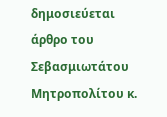δημοσιεύεται άρθρο του Σεβασμιωτάτου Μητροπολίτου κ.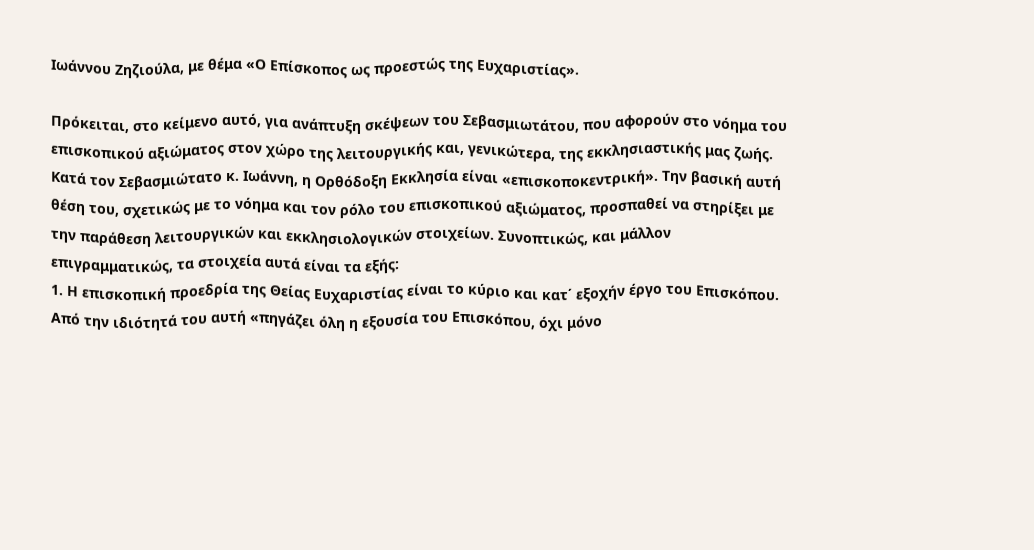Ιωάννου Ζηζιούλα, με θέμα «Ο Επίσκοπος ως προεστώς της Ευχαριστίας».

Πρόκειται, στο κείμενο αυτό, για ανάπτυξη σκέψεων του Σεβασμιωτάτου, που αφορούν στο νόημα του επισκοπικού αξιώματος στον χώρο της λειτουργικής και, γενικώτερα, της εκκλησιαστικής μας ζωής. Κατά τον Σεβασμιώτατο κ. Ιωάννη, η Ορθόδοξη Εκκλησία είναι «επισκοποκεντρική». Την βασική αυτή θέση του, σχετικώς με το νόημα και τον ρόλο του επισκοπικού αξιώματος, προσπαθεί να στηρίξει με την παράθεση λειτουργικών και εκκλησιολογικών στοιχείων. Συνοπτικώς, και μάλλον επιγραμματικώς, τα στοιχεία αυτά είναι τα εξής:
1. Η επισκοπική προεδρία της Θείας Ευχαριστίας είναι το κύριο και κατ΄ εξοχήν έργο του Επισκόπου. Από την ιδιότητά του αυτή «πηγάζει όλη η εξουσία του Επισκόπου, όχι μόνο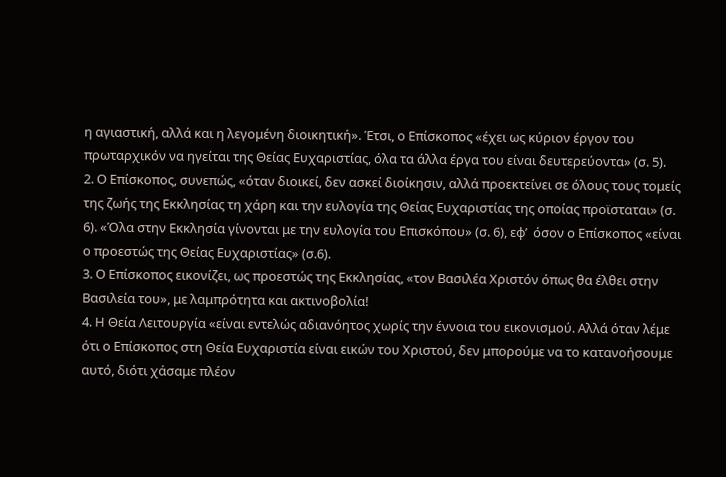η αγιαστική, αλλά και η λεγομένη διοικητική». Έτσι, ο Επίσκοπος «έχει ως κύριον έργον του πρωταρχικόν να ηγείται της Θείας Ευχαριστίας, όλα τα άλλα έργα του είναι δευτερεύοντα» (σ. 5).
2. Ο Επίσκοπος, συνεπώς, «όταν διοικεί, δεν ασκεί διοίκησιν, αλλά προεκτείνει σε όλους τους τομείς της ζωής της Εκκλησίας τη χάρη και την ευλογία της Θείας Ευχαριστίας της οποίας προϊσταται» (σ. 6). «Όλα στην Εκκλησία γίνονται με την ευλογία του Επισκόπου» (σ. 6), εφ’  όσον ο Επίσκοπος «είναι ο προεστώς της Θείας Ευχαριστίας» (σ.6).
3. Ο Επίσκοπος εικονίζει, ως προεστώς της Εκκλησίας, «τον Βασιλέα Χριστόν όπως θα έλθει στην Βασιλεία του», με λαμπρότητα και ακτινοβολία!
4. Η Θεία Λειτουργία «είναι εντελώς αδιανόητος χωρίς την έννοια του εικονισμού. Αλλά όταν λέμε ότι ο Επίσκοπος στη Θεία Ευχαριστία είναι εικών του Χριστού, δεν μπορούμε να το κατανοήσουμε αυτό, διότι χάσαμε πλέον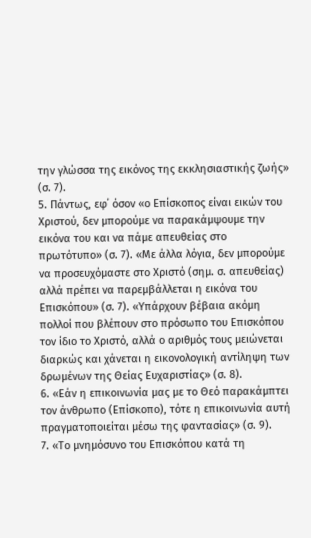την γλώσσα της εικόνος της εκκλησιαστικής ζωής» (σ. 7).
5. Πάντως, εφ΄ όσον «ο Επίσκοπος είναι εικών του Χριστού, δεν μπορούμε να παρακάμψουμε την εικόνα του και να πάμε απευθείας στο πρωτότυπο» (σ. 7). «Με άλλα λόγια, δεν μπορούμε να προσευχόμαστε στο Χριστό (σημ. σ. απευθείας) αλλά πρέπει να παρεμβάλλεται η εικόνα του Επισκόπου» (σ. 7). «Υπάρχουν βέβαια ακόμη πολλοί που βλέπουν στο πρόσωπο του Επισκόπου τον ίδιο το Χριστό, αλλά ο αριθμός τους μειώνεται διαρκώς και χάνεται η εικονολογική αντίληψη των δρωμένων της Θείας Ευχαριστίας» (σ. 8).
6. «Εάν η επικοινωνία μας με το Θεό παρακάμπτει τον άνθρωπο (Επίσκοπο), τότε η επικοινωνία αυτή πραγματοποιείται μέσω της φαντασίας» (σ. 9).
7. «Το μνημόσυνο του Επισκόπου κατά τη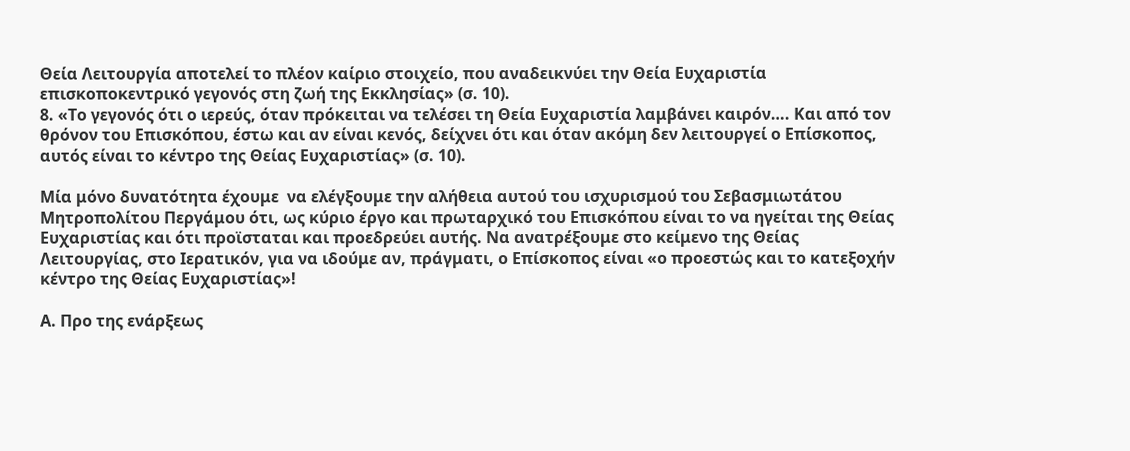Θεία Λειτουργία αποτελεί το πλέον καίριο στοιχείο, που αναδεικνύει την Θεία Ευχαριστία επισκοποκεντρικό γεγονός στη ζωή της Εκκλησίας» (σ. 10).
8. «Το γεγονός ότι ο ιερεύς, όταν πρόκειται να τελέσει τη Θεία Ευχαριστία λαμβάνει καιρόν…. Και από τον θρόνον του Επισκόπου, έστω και αν είναι κενός, δείχνει ότι και όταν ακόμη δεν λειτουργεί ο Επίσκοπος, αυτός είναι το κέντρο της Θείας Ευχαριστίας» (σ. 10).

Μία μόνο δυνατότητα έχουμε  να ελέγξουμε την αλήθεια αυτού του ισχυρισμού του Σεβασμιωτάτου Μητροπολίτου Περγάμου ότι, ως κύριο έργο και πρωταρχικό του Επισκόπου είναι το να ηγείται της Θείας Ευχαριστίας και ότι προϊσταται και προεδρεύει αυτής. Να ανατρέξουμε στο κείμενο της Θείας Λειτουργίας, στο Ιερατικόν, για να ιδούμε αν, πράγματι, ο Επίσκοπος είναι «ο προεστώς και το κατεξοχήν κέντρο της Θείας Ευχαριστίας»!

Α. Προ της ενάρξεως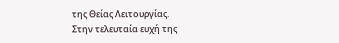της Θείας Λειτουργίας.
Στην τελευταία ευχή της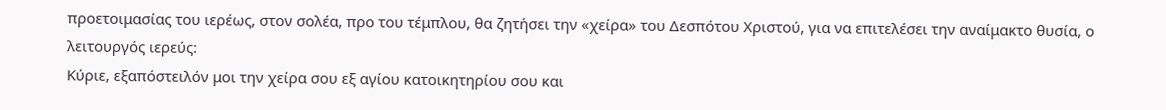προετοιμασίας του ιερέως, στον σολέα, προ του τέμπλου, θα ζητήσει την «χείρα» του Δεσπότου Χριστού, για να επιτελέσει την αναίμακτο θυσία, ο λειτουργός ιερεύς:
Κύριε, εξαπόστειλόν μοι την χείρα σου εξ αγίου κατοικητηρίου σου και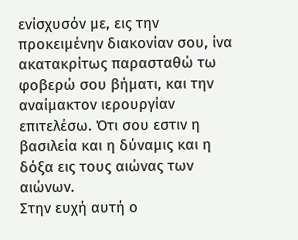ενίσχυσόν με, εις την προκειμένην διακονίαν σου, ίνα ακατακρίτως παρασταθώ τω φοβερώ σου βήματι, και την αναίμακτον ιερουργίαν επιτελέσω. Ότι σου εστιν η βασιλεία και η δύναμις και η δόξα εις τους αιώνας των αιώνων.
Στην ευχή αυτή ο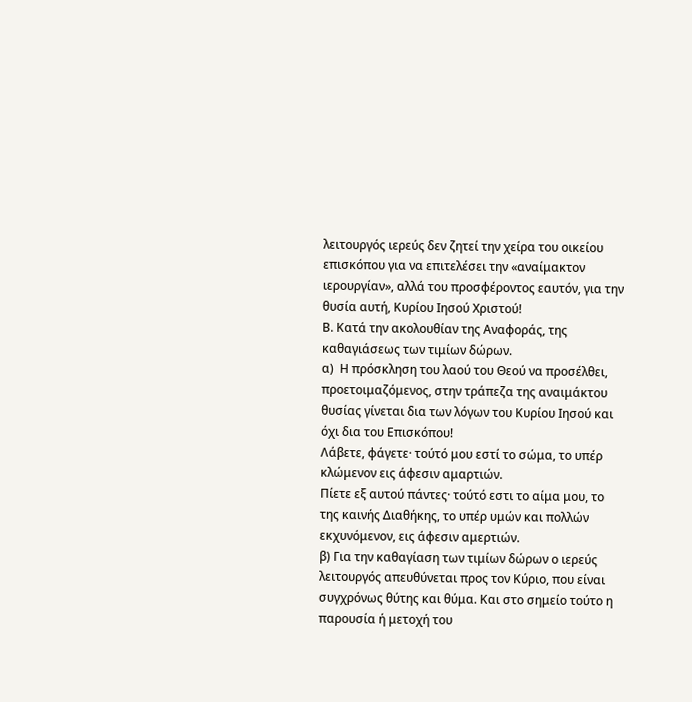λειτουργός ιερεύς δεν ζητεί την χείρα του οικείου επισκόπου για να επιτελέσει την «αναίμακτον ιερουργίαν», αλλά του προσφέροντος εαυτόν, για την θυσία αυτή, Κυρίου Ιησού Χριστού!
Β. Κατά την ακολουθίαν της Αναφοράς, της καθαγιάσεως των τιμίων δώρων.
α)  Η πρόσκληση του λαού του Θεού να προσέλθει, προετοιμαζόμενος, στην τράπεζα της αναιμάκτου θυσίας γίνεται δια των λόγων του Κυρίου Ιησού και όχι δια του Επισκόπου!
Λάβετε, φάγετε· τούτό μου εστί το σώμα, το υπέρ κλώμενον εις άφεσιν αμαρτιών.
Πίετε εξ αυτού πάντες· τούτό εστι το αίμα μου, το της καινής Διαθήκης, το υπέρ υμών και πολλών εκχυνόμενον, εις άφεσιν αμερτιών.
β) Για την καθαγίαση των τιμίων δώρων ο ιερεύς λειτουργός απευθύνεται προς τον Κύριο, που είναι συγχρόνως θύτης και θύμα. Και στο σημείο τούτο η παρουσία ή μετοχή του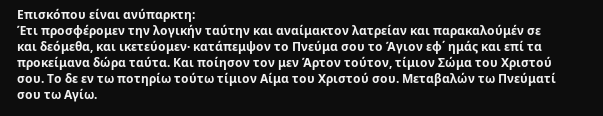Επισκόπου είναι ανύπαρκτη:
Έτι προσφέρομεν την λογικήν ταύτην και αναίμακτον λατρείαν και παρακαλούμέν σε και δεόμεθα, και ικετεύομεν· κατάπεμψον το Πνεύμα σου το Άγιον εφ΄ ημάς και επί τα προκείμανα δώρα ταύτα. Και ποίησον τον μεν Άρτον τούτον, τίμιον Σώμα του Χριστού σου. Το δε εν τω ποτηρίω τούτω τίμιον Αίμα του Χριστού σου. Μεταβαλών τω Πνεύματί σου τω Αγίω.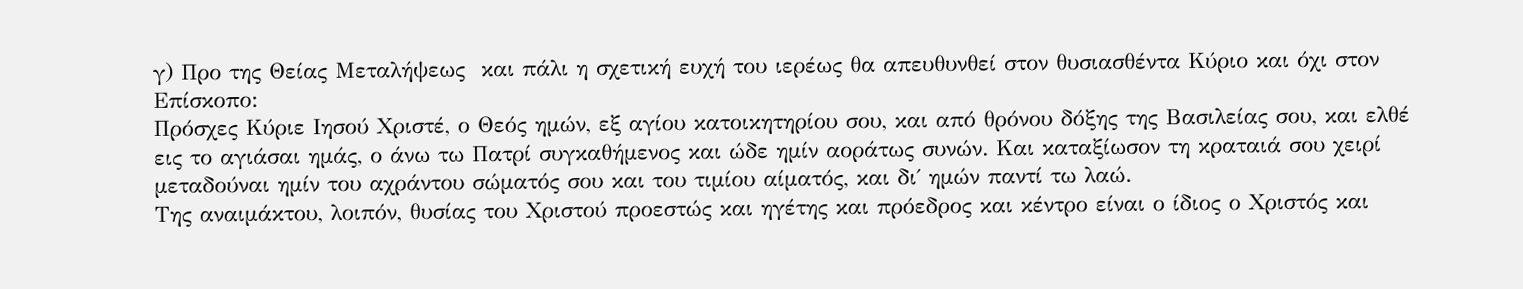γ) Προ της Θείας Μεταλήψεως  και πάλι η σχετική ευχή του ιερέως θα απευθυνθεί στον θυσιασθέντα Κύριο και όχι στον Επίσκοπο:
Πρόσχες Κύριε Ιησού Χριστέ, ο Θεός ημών, εξ αγίου κατοικητηρίου σου, και από θρόνου δόξης της Βασιλείας σου, και ελθέ εις το αγιάσαι ημάς, ο άνω τω Πατρί συγκαθήμενος και ώδε ημίν αοράτως συνών. Και καταξίωσον τη κραταιά σου χειρί μεταδούναι ημίν του αχράντου σώματός σου και του τιμίου αίματός, και δι΄ ημών παντί τω λαώ.
Της αναιμάκτου, λοιπόν, θυσίας του Χριστού προεστώς και ηγέτης και πρόεδρος και κέντρο είναι ο ίδιος ο Χριστός και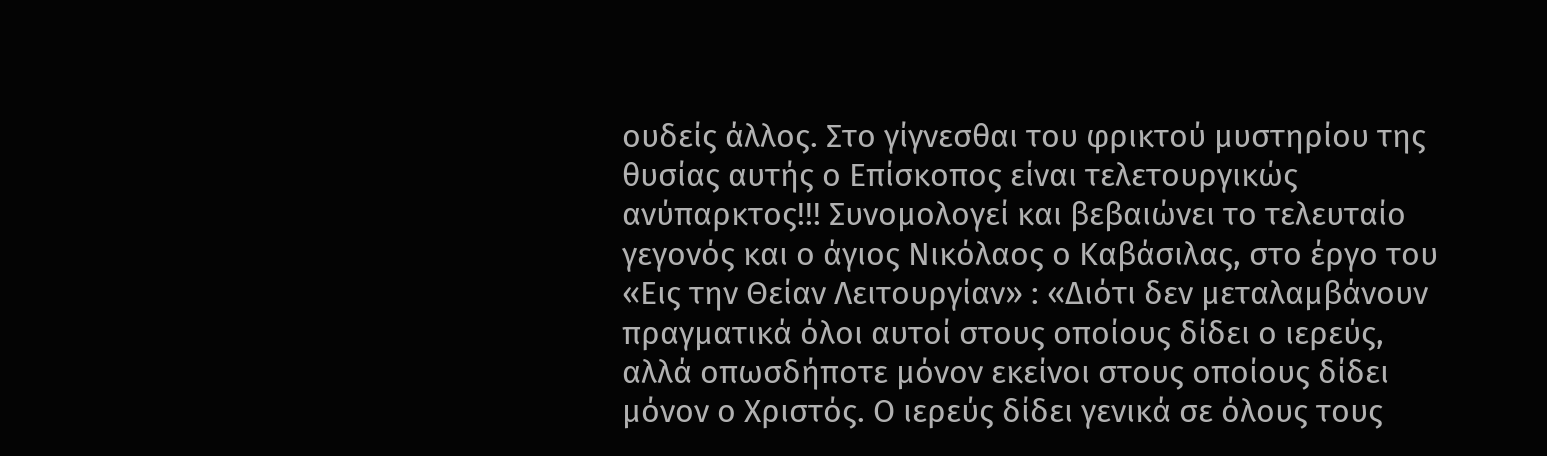ουδείς άλλος. Στο γίγνεσθαι του φρικτού μυστηρίου της θυσίας αυτής ο Επίσκοπος είναι τελετουργικώς ανύπαρκτος!!! Συνομολογεί και βεβαιώνει το τελευταίο γεγονός και ο άγιος Νικόλαος ο Καβάσιλας, στο έργο του «Εις την Θείαν Λειτουργίαν» : «Διότι δεν μεταλαμβάνουν πραγματικά όλοι αυτοί στους οποίους δίδει ο ιερεύς, αλλά οπωσδήποτε μόνον εκείνοι στους οποίους δίδει μόνον ο Χριστός. Ο ιερεύς δίδει γενικά σε όλους τους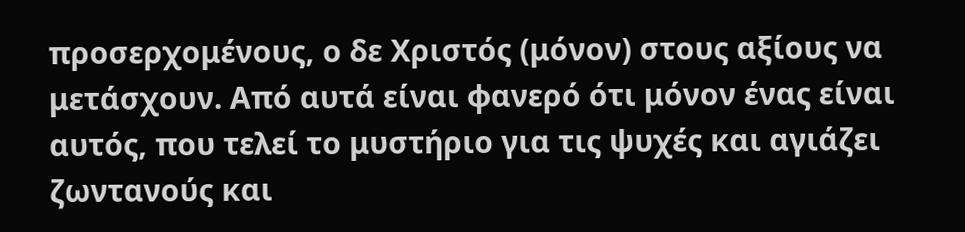προσερχομένους, ο δε Χριστός (μόνον) στους αξίους να μετάσχουν. Από αυτά είναι φανερό ότι μόνον ένας είναι αυτός, που τελεί το μυστήριο για τις ψυχές και αγιάζει ζωντανούς και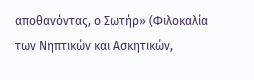αποθανόντας, ο Σωτήρ» (Φιλοκαλία των Νηπτικών και Ασκητικών,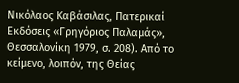Νικόλαος Καβάσιλας, Πατερικαί Εκδόσεις «Γρηγόριος Παλαμάς», Θεσσαλονίκη 1979, σ. 208). Από το κείμενο, λοιπόν, της Θείας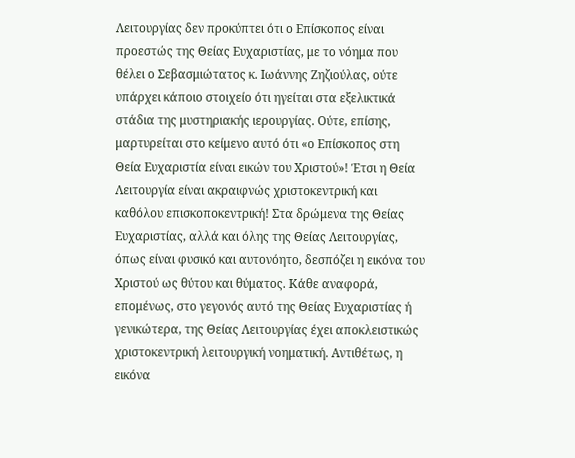Λειτουργίας δεν προκύπτει ότι ο Επίσκοπος είναι προεστώς της Θείας Ευχαριστίας, με το νόημα που θέλει ο Σεβασμιώτατος κ. Ιωάννης Ζηζιούλας, ούτε υπάρχει κάποιο στοιχείο ότι ηγείται στα εξελικτικά στάδια της μυστηριακής ιερουργίας. Ούτε, επίσης, μαρτυρείται στο κείμενο αυτό ότι «ο Επίσκοπος στη Θεία Ευχαριστία είναι εικών του Χριστού»! Έτσι η Θεία Λειτουργία είναι ακραιφνώς χριστοκεντρική και καθόλου επισκοποκεντρική! Στα δρώμενα της Θείας Ευχαριστίας, αλλά και όλης της Θείας Λειτουργίας, όπως είναι φυσικό και αυτονόητο, δεσπόζει η εικόνα του Χριστού ως θύτου και θύματος. Κάθε αναφορά, επομένως, στο γεγονός αυτό της Θείας Ευχαριστίας ή γενικώτερα, της Θείας Λειτουργίας έχει αποκλειστικώς χριστοκεντρική λειτουργική νοηματική. Αντιθέτως, η εικόνα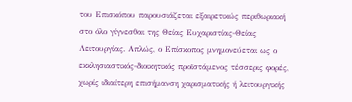του Επισκόπου παρουσιάζεται εξαιρετικώς περιθωριακή στο όλο γίγνεσθαι της Θείας Ευχαριστίας-Θείας Λειτουργίας. Απλώς, ο Επίσκοπος μνημονεύεται ως ο εκκλησιαστικός-διοικητικός προϊστάμενος τέσσερις φορές, χωρίς ιδιαίτερη επισήμανση χαρισματικής ή λειτουργικής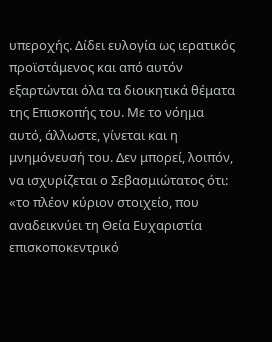υπεροχής. Δίδει ευλογία ως ιερατικός προϊστάμενος και από αυτόν εξαρτώνται όλα τα διοικητικά θέματα της Επισκοπής του. Με το νόημα αυτό, άλλωστε, γίνεται και η μνημόνευσή του. Δεν μπορεί, λοιπόν, να ισχυρίζεται ο Σεβασμιώτατος ότι: «το πλέον κύριον στοιχείο, που αναδεικνύει τη Θεία Ευχαριστία επισκοποκεντρικό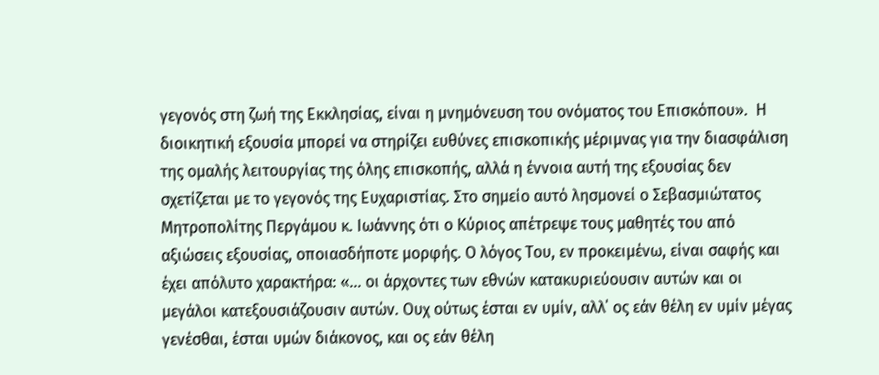γεγονός στη ζωή της Εκκλησίας, είναι η μνημόνευση του ονόματος του Επισκόπου».  Η διοικητική εξουσία μπορεί να στηρίζει ευθύνες επισκοπικής μέριμνας για την διασφάλιση της ομαλής λειτουργίας της όλης επισκοπής, αλλά η έννοια αυτή της εξουσίας δεν σχετίζεται με το γεγονός της Ευχαριστίας. Στο σημείο αυτό λησμονεί ο Σεβασμιώτατος Μητροπολίτης Περγάμου κ. Ιωάννης ότι ο Κύριος απέτρεψε τους μαθητές του από αξιώσεις εξουσίας, οποιασδήποτε μορφής. Ο λόγος Του, εν προκειμένω, είναι σαφής και έχει απόλυτο χαρακτήρα: «… οι άρχοντες των εθνών κατακυριεύουσιν αυτών και οι μεγάλοι κατεξουσιάζουσιν αυτών. Ουχ ούτως έσται εν υμίν, αλλ΄ ος εάν θέλη εν υμίν μέγας γενέσθαι, έσται υμών διάκονος, και ος εάν θέλη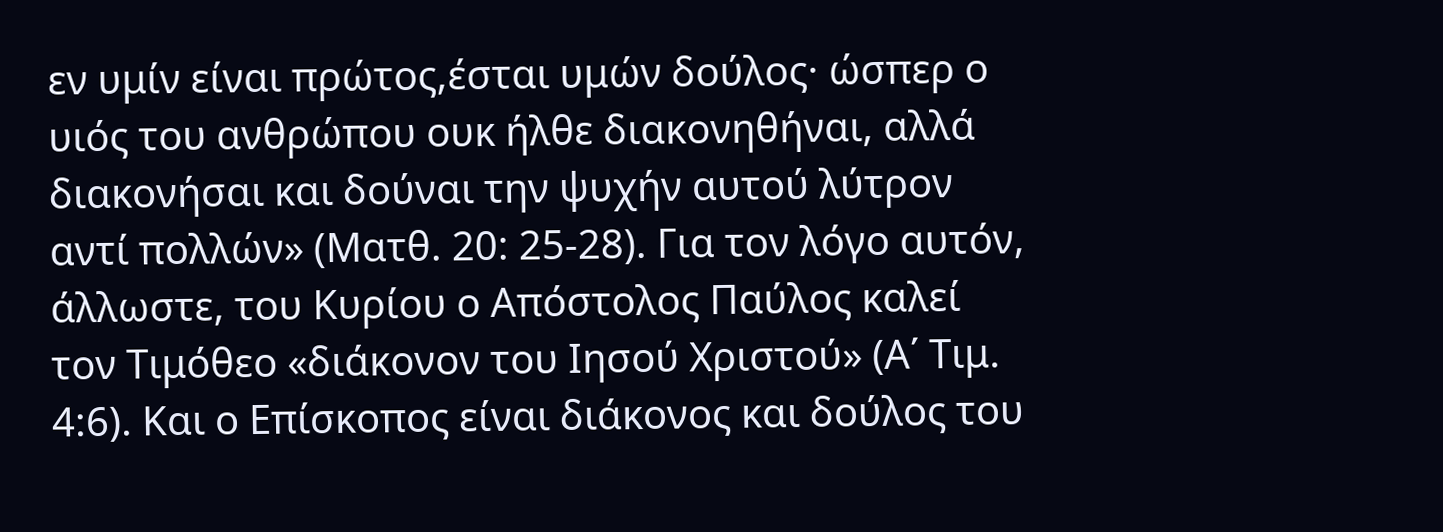εν υμίν είναι πρώτος,έσται υμών δούλος· ώσπερ ο υιός του ανθρώπου ουκ ήλθε διακονηθήναι, αλλά διακονήσαι και δούναι την ψυχήν αυτού λύτρον αντί πολλών» (Ματθ. 20: 25-28). Για τον λόγο αυτόν, άλλωστε, του Κυρίου ο Απόστολος Παύλος καλεί τον Τιμόθεο «διάκονον του Ιησού Χριστού» (Α΄ Τιμ. 4:6). Και ο Επίσκοπος είναι διάκονος και δούλος του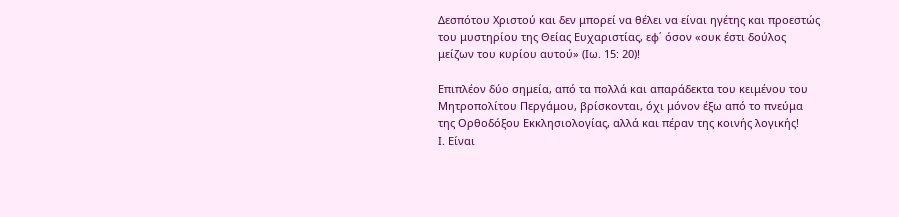Δεσπότου Χριστού και δεν μπορεί να θέλει να είναι ηγέτης και προεστώς του μυστηρίου της Θείας Ευχαριστίας, εφ΄ όσον «ουκ έστι δούλος μείζων του κυρίου αυτού» (Ιω. 15: 20)!

Επιπλέον δύο σημεία, από τα πολλά και απαράδεκτα του κειμένου του Μητροπολίτου Περγάμου, βρίσκονται, όχι μόνον έξω από το πνεύμα της Ορθοδόξου Εκκλησιολογίας, αλλά και πέραν της κοινής λογικής!
Ι. Είναι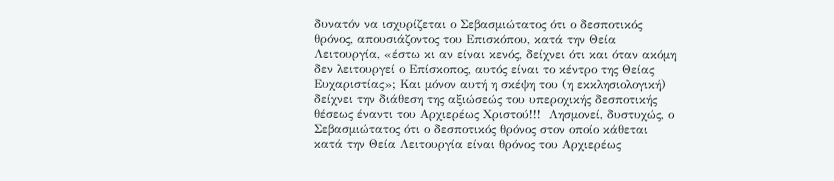δυνατόν να ισχυρίζεται ο Σεβασμιώτατος ότι ο δεσποτικός θρόνος, απουσιάζοντος του Επισκόπου, κατά την Θεία Λειτουργία, «έστω κι αν είναι κενός, δείχνει ότι και όταν ακόμη δεν λειτουργεί ο Επίσκοπος, αυτός είναι το κέντρο της Θείας Ευχαριστίας»; Και μόνον αυτή η σκέψη του (η εκκλησιολογική) δείχνει την διάθεση της αξιώσεώς του υπεροχικής δεσποτικής θέσεως έναντι του Αρχιερέως Χριστού!!!  Λησμονεί, δυστυχώς, ο Σεβασμιώτατος ότι ο δεσποτικός θρόνος στον οποίο κάθεται κατά την Θεία Λειτουργία είναι θρόνος του Αρχιερέως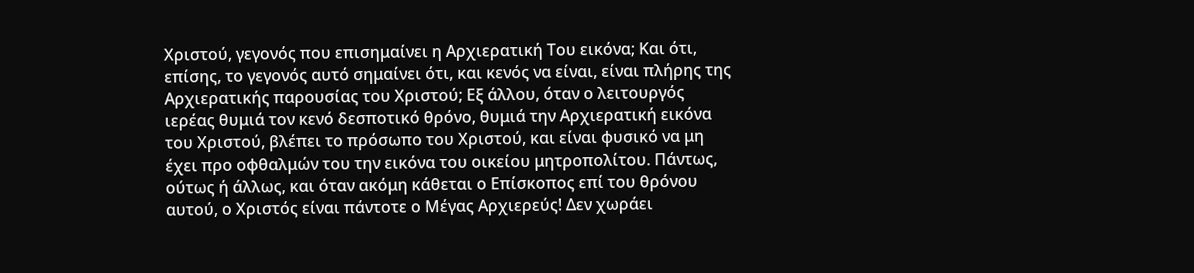Χριστού, γεγονός που επισημαίνει η Αρχιερατική Του εικόνα; Και ότι, επίσης, το γεγονός αυτό σημαίνει ότι, και κενός να είναι, είναι πλήρης της Αρχιερατικής παρουσίας του Χριστού; Εξ άλλου, όταν ο λειτουργός ιερέας θυμιά τον κενό δεσποτικό θρόνο, θυμιά την Αρχιερατική εικόνα του Χριστού, βλέπει το πρόσωπο του Χριστού, και είναι φυσικό να μη έχει προ οφθαλμών του την εικόνα του οικείου μητροπολίτου. Πάντως, ούτως ή άλλως, και όταν ακόμη κάθεται ο Επίσκοπος επί του θρόνου αυτού, ο Χριστός είναι πάντοτε ο Μέγας Αρχιερεύς! Δεν χωράει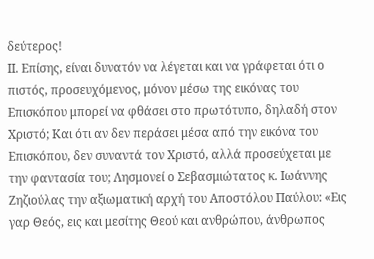δεύτερος!                                                                                                                                          ΙΙ. Επίσης, είναι δυνατόν να λέγεται και να γράφεται ότι ο πιστός, προσευχόμενος, μόνον μέσω της εικόνας του Επισκόπου μπορεί να φθάσει στο πρωτότυπο, δηλαδή στον Χριστό; Και ότι αν δεν περάσει μέσα από την εικόνα του Επισκόπου, δεν συναντά τον Χριστό, αλλά προσεύχεται με την φαντασία του; Λησμονεί ο Σεβασμιώτατος κ. Ιωάννης Ζηζιούλας την αξιωματική αρχή του Αποστόλου Παύλου: «Εις γαρ Θεός, εις και μεσίτης Θεού και ανθρώπου, άνθρωπος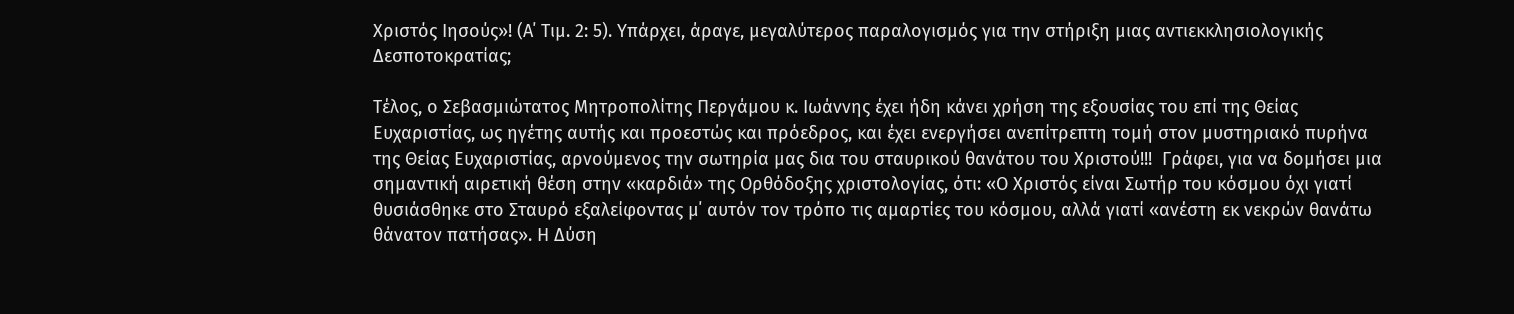Χριστός Ιησούς»! (Α΄ Τιμ. 2: 5). Υπάρχει, άραγε, μεγαλύτερος παραλογισμός για την στήριξη μιας αντιεκκλησιολογικής Δεσποτοκρατίας;

Τέλος, ο Σεβασμιώτατος Μητροπολίτης Περγάμου κ. Ιωάννης έχει ήδη κάνει χρήση της εξουσίας του επί της Θείας Ευχαριστίας, ως ηγέτης αυτής και προεστώς και πρόεδρος, και έχει ενεργήσει ανεπίτρεπτη τομή στον μυστηριακό πυρήνα της Θείας Ευχαριστίας, αρνούμενος την σωτηρία μας δια του σταυρικού θανάτου του Χριστού!!!  Γράφει, για να δομήσει μια σημαντική αιρετική θέση στην «καρδιά» της Ορθόδοξης χριστολογίας, ότι: «Ο Χριστός είναι Σωτήρ του κόσμου όχι γιατί θυσιάσθηκε στο Σταυρό εξαλείφοντας μ΄ αυτόν τον τρόπο τις αμαρτίες του κόσμου, αλλά γιατί «ανέστη εκ νεκρών θανάτω θάνατον πατήσας». Η Δύση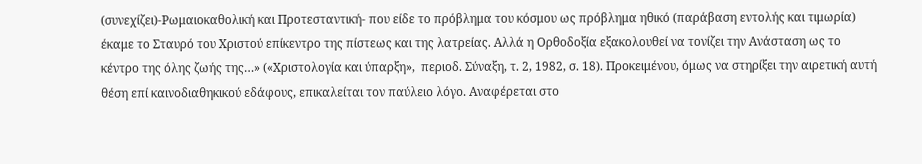(συνεχίζει)-Ρωμαιοκαθολική και Προτεσταντική- που είδε το πρόβλημα του κόσμου ως πρόβλημα ηθικό (παράβαση εντολής και τιμωρία) έκαμε το Σταυρό του Χριστού επίκεντρο της πίστεως και της λατρείας. Αλλά η Ορθοδοξία εξακολουθεί να τονίζει την Ανάσταση ως το κέντρο της όλης ζωής της…» («Χριστολογία και ύπαρξη»,  περιοδ. Σύναξη, τ. 2, 1982, σ. 18). Προκειμένου, όμως να στηρίξει την αιρετική αυτή θέση επί καινοδιαθηκικού εδάφους, επικαλείται τον παύλειο λόγο. Αναφέρεται στο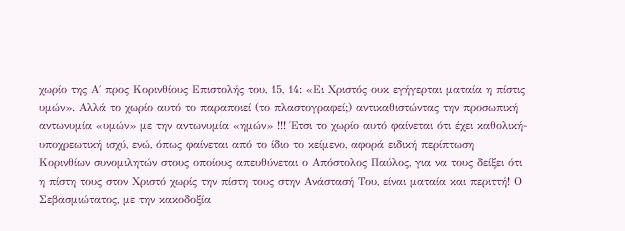χωρίο της Α΄ προς Κορινθίους Επιστολής του, 15, 14: «Ει Χριστός ουκ εγήγερται ματαία η πίστις υμών». Αλλά το χωρίο αυτό το παραποιεί (το πλαστογραφεί;) αντικαθιστώντας την προσωπική αντωνυμία «υμών» με την αντωνυμία «ημών» !!! Έτσι το χωρίο αυτό φαίνεται ότι έχει καθολική-υποχρεωτική ισχύ, ενώ, όπως φαίνεται από το ίδιο το κείμενο, αφορά ειδική περίπτωση Κορινθίων συνομιλητών στους οποίους απευθύνεται ο Απόστολος Παύλος, για να τους δείξει ότι η πίστη τους στον Χριστό χωρίς την πίστη τους στην Ανάστασή Του, είναι ματαία και περιττή! Ο Σεβασμιώτατος, με την κακοδοξία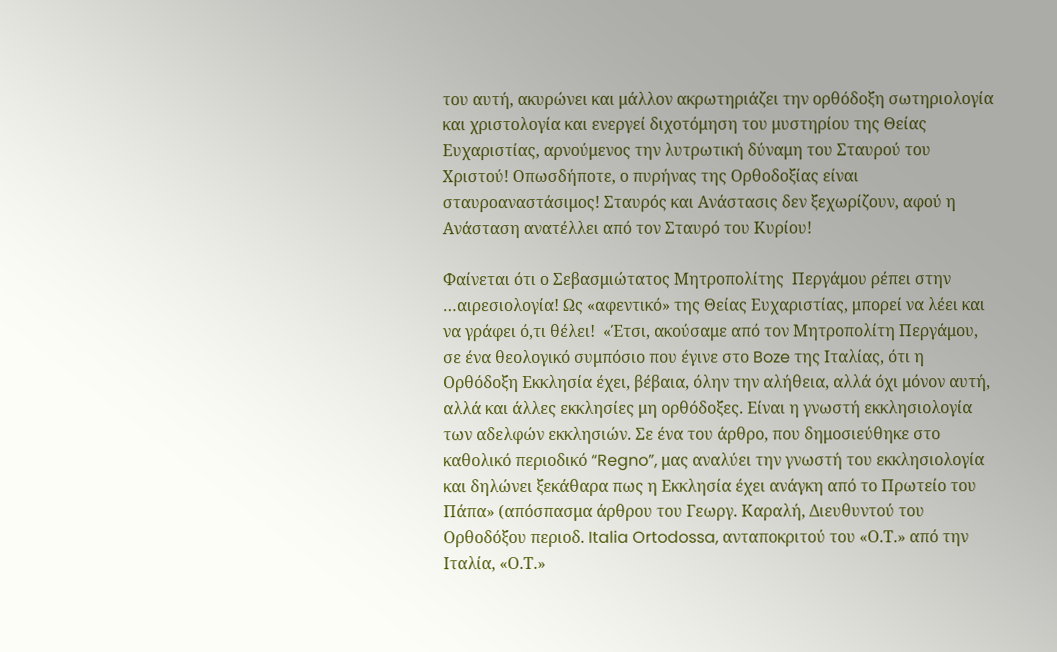του αυτή, ακυρώνει και μάλλον ακρωτηριάζει την ορθόδοξη σωτηριολογία και χριστολογία και ενεργεί διχοτόμηση του μυστηρίου της Θείας Ευχαριστίας, αρνούμενος την λυτρωτική δύναμη του Σταυρού του Χριστού! Οπωσδήποτε, ο πυρήνας της Ορθοδοξίας είναι σταυροαναστάσιμος! Σταυρός και Ανάστασις δεν ξεχωρίζουν, αφού η Ανάσταση ανατέλλει από τον Σταυρό του Κυρίου!

Φαίνεται ότι ο Σεβασμιώτατος Μητροπολίτης  Περγάμου ρέπει στην …αιρεσιολογία! Ως «αφεντικό» της Θείας Ευχαριστίας, μπορεί να λέει και να γράφει ό,τι θέλει!  «Έτσι, ακούσαμε από τον Μητροπολίτη Περγάμου, σε ένα θεολογικό συμπόσιο που έγινε στο Boze της Ιταλίας, ότι η Ορθόδοξη Εκκλησία έχει, βέβαια, όλην την αλήθεια, αλλά όχι μόνον αυτή, αλλά και άλλες εκκλησίες μη ορθόδοξες. Είναι η γνωστή εκκλησιολογία των αδελφών εκκλησιών. Σε ένα του άρθρο, που δημοσιεύθηκε στο καθολικό περιοδικό “Regno”, μας αναλύει την γνωστή του εκκλησιολογία και δηλώνει ξεκάθαρα πως η Εκκλησία έχει ανάγκη από το Πρωτείο του Πάπα» (απόσπασμα άρθρου του Γεωργ. Καραλή, Διευθυντού του Ορθοδόξου περιοδ. Italia Ortodossa, ανταποκριτού του «Ο.Τ.» από την Ιταλία, «Ο.Τ.»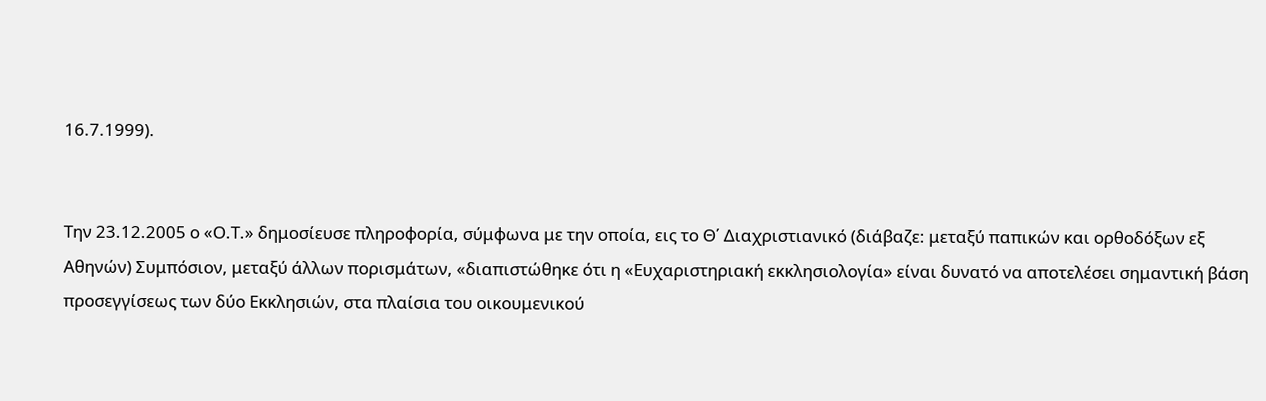16.7.1999).


Την 23.12.2005 ο «Ο.Τ.» δημοσίευσε πληροφορία, σύμφωνα με την οποία, εις το Θ΄ Διαχριστιανικό (διάβαζε: μεταξύ παπικών και ορθοδόξων εξ Αθηνών) Συμπόσιον, μεταξύ άλλων πορισμάτων, «διαπιστώθηκε ότι η «Ευχαριστηριακή εκκλησιολογία» είναι δυνατό να αποτελέσει σημαντική βάση προσεγγίσεως των δύο Εκκλησιών, στα πλαίσια του οικουμενικού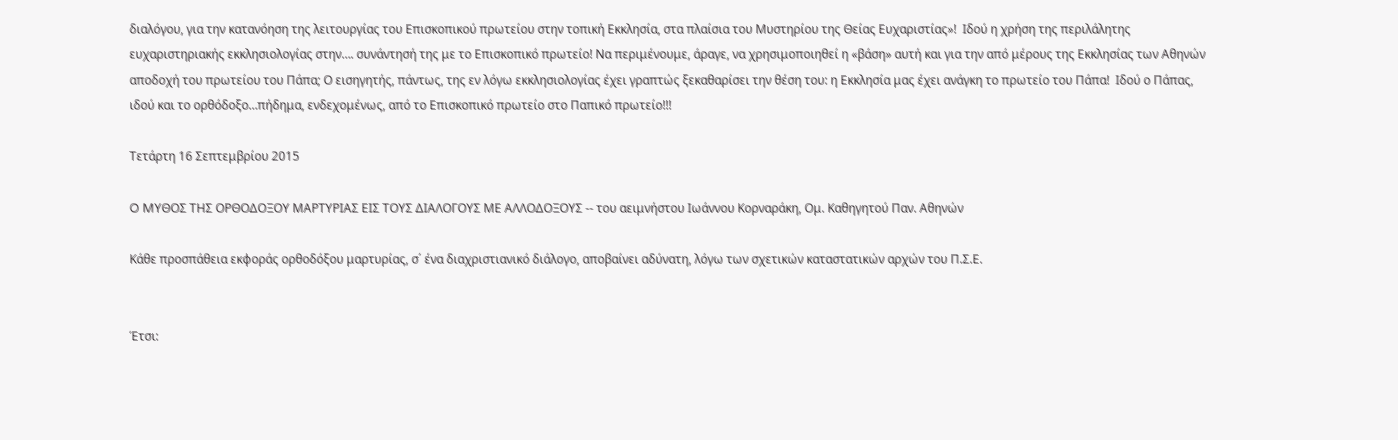διαλόγου, για την κατανόηση της λειτουργίας του Επισκοπικού πρωτείου στην τοπική Εκκλησία, στα πλαίσια του Μυστηρίου της Θείας Ευχαριστίας»!  Ιδού η χρήση της περιλάλητης ευχαριστηριακής εκκλησιολογίας στην…. συνάντησή της με το Επισκοπικό πρωτείο! Να περιμένουμε, άραγε, να χρησιμοποιηθεί η «βάση» αυτή και για την από μέρους της Εκκλησίας των Αθηνών αποδοχή του πρωτείου του Πάπα; Ο εισηγητής, πάντως, της εν λόγω εκκλησιολογίας έχει γραπτώς ξεκαθαρίσει την θέση του: η Εκκλησία μας έχει ανάγκη το πρωτείο του Πάπα!  Ιδού ο Πάπας, ιδού και το ορθόδοξο…πήδημα, ενδεχομένως, από το Επισκοπικό πρωτείο στο Παπικό πρωτείο!!!

Τετάρτη 16 Σεπτεμβρίου 2015

O MΥΘΟΣ ΤΗΣ ΟΡΘΟΔΟΞΟΥ ΜΑΡΤΥΡΙΑΣ ΕΙΣ ΤΟΥΣ ΔΙΑΛΟΓΟΥΣ ΜΕ ΑΛΛΟΔΟΞΟΥΣ -- του αειμνήστου Ιωάννου Κορναράκη, Ομ. Καθηγητού Παν. Αθηνών

Kάθε προσπάθεια εκφοράς ορθοδόξου μαρτυρίας, σ΄ ένα διαχριστιανικό διάλογο, αποβαίνει αδύνατη, λόγω των σχετικών καταστατικών αρχών του Π.Σ.Ε.


Έτσι: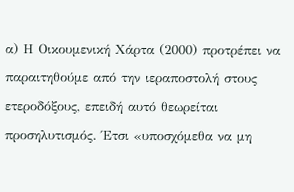α) Η Οικουμενική Χάρτα (2000) προτρέπει να παραιτηθούμε από την ιεραποστολή στους ετεροδόξους, επειδή αυτό θεωρείται προσηλυτισμός. Έτσι «υποσχόμεθα να μη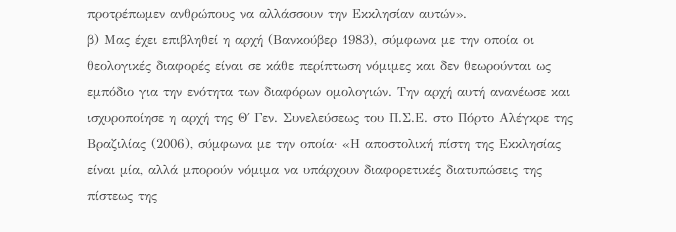προτρέπωμεν ανθρώπους να αλλάσσουν την Εκκλησίαν αυτών».
β) Μας έχει επιβληθεί η αρχή (Βανκούβερ 1983), σύμφωνα με την οποία οι θεολογικές διαφορές είναι σε κάθε περίπτωση νόμιμες και δεν θεωρούνται ως εμπόδιο για την ενότητα των διαφόρων ομολογιών. Την αρχή αυτή ανανέωσε και ισχυροποίησε η αρχή της Θ΄ Γεν. Συνελεύσεως του Π.Σ.Ε. στο Πόρτο Αλέγκρε της Βραζιλίας (2006), σύμφωνα με την οποία· «Η αποστολική πίστη της Εκκλησίας είναι μία, αλλά μπορούν νόμιμα να υπάρχουν διαφορετικές διατυπώσεις της πίστεως της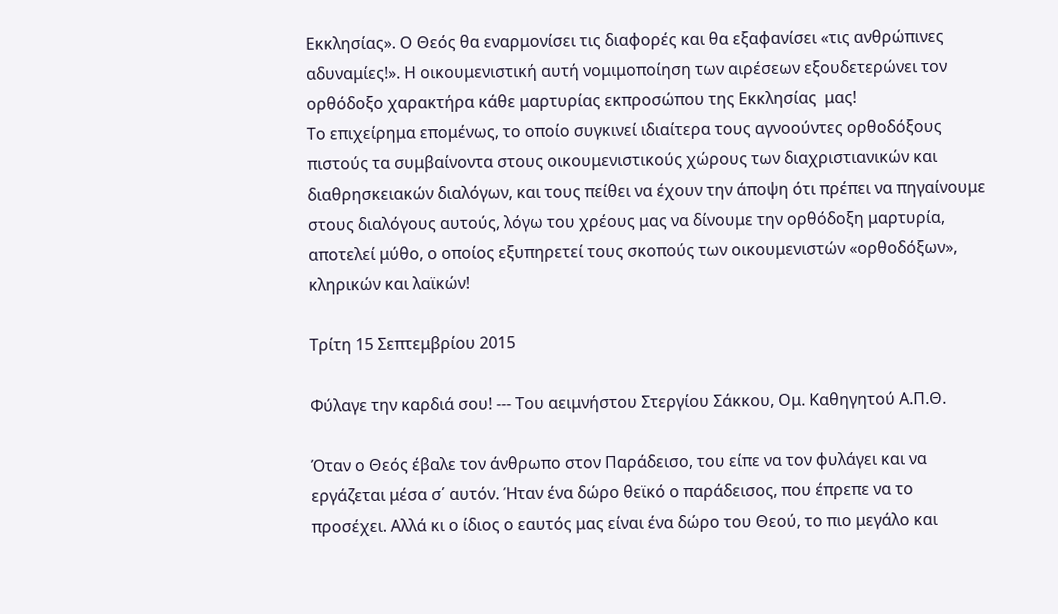Εκκλησίας». Ο Θεός θα εναρμονίσει τις διαφορές και θα εξαφανίσει «τις ανθρώπινες αδυναμίες!». Η οικουμενιστική αυτή νομιμοποίηση των αιρέσεων εξουδετερώνει τον ορθόδοξο χαρακτήρα κάθε μαρτυρίας εκπροσώπου της Εκκλησίας  μας!
Το επιχείρημα επομένως, το οποίο συγκινεί ιδιαίτερα τους αγνοούντες ορθοδόξους πιστούς τα συμβαίνοντα στους οικουμενιστικούς χώρους των διαχριστιανικών και διαθρησκειακών διαλόγων, και τους πείθει να έχουν την άποψη ότι πρέπει να πηγαίνουμε στους διαλόγους αυτούς, λόγω του χρέους μας να δίνουμε την ορθόδοξη μαρτυρία, αποτελεί μύθο, ο οποίος εξυπηρετεί τους σκοπούς των οικουμενιστών «ορθοδόξων», κληρικών και λαϊκών!

Τρίτη 15 Σεπτεμβρίου 2015

Φύλαγε την καρδιά σου! --- Του αειμνήστου Στεργίου Σάκκου, Ομ. Καθηγητού Α.Π.Θ.

Όταν ο Θεός έβαλε τον άνθρωπο στον Παράδεισο, του είπε να τον φυλάγει και να εργάζεται μέσα σ΄ αυτόν. Ήταν ένα δώρο θεϊκό ο παράδεισος, που έπρεπε να το προσέχει. Αλλά κι ο ίδιος ο εαυτός μας είναι ένα δώρο του Θεού, το πιο μεγάλο και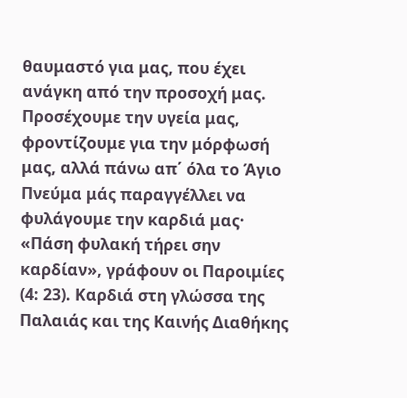θαυμαστό για μας, που έχει ανάγκη από την προσοχή μας. Προσέχουμε την υγεία μας, φροντίζουμε για την μόρφωσή μας, αλλά πάνω απ΄ όλα το Άγιο Πνεύμα μάς παραγγέλλει να φυλάγουμε την καρδιά μας· «Πάση φυλακή τήρει σην καρδίαν», γράφουν οι Παροιμίες (4: 23). Καρδιά στη γλώσσα της Παλαιάς και της Καινής Διαθήκης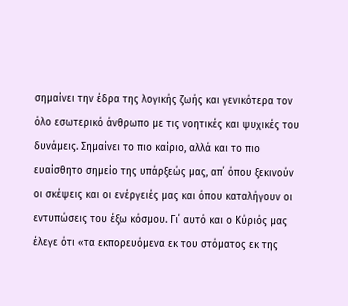σημαίνει την έδρα της λογικής ζωής και γενικότερα τον όλο εσωτερικό άνθρωπο με τις νοητικές και ψυχικές του δυνάμεις. Σημαίνει το πιο καίριο, αλλά και το πιο ευαίσθητο σημείο της υπάρξεώς μας, απ΄ όπου ξεκινούν οι σκέψεις και οι ενέργειές μας και όπου καταλήγουν οι εντυπώσεις του έξω κόσμου. Γι΄ αυτό και ο Κύριός μας έλεγε ότι «τα εκπορευόμενα εκ του στόματος εκ της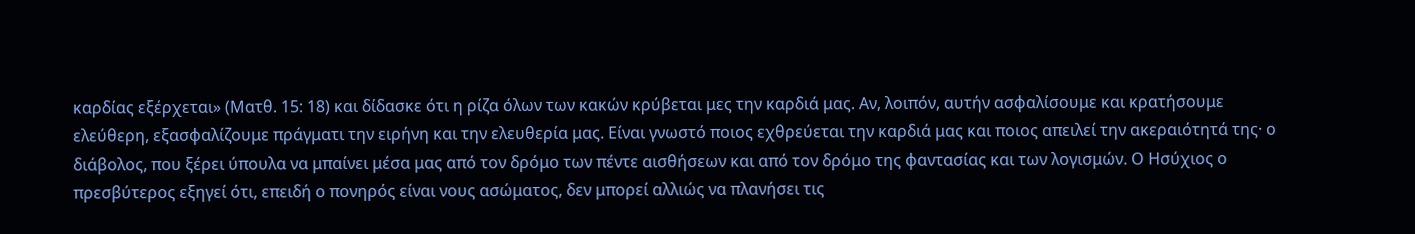καρδίας εξέρχεται» (Ματθ. 15: 18) και δίδασκε ότι η ρίζα όλων των κακών κρύβεται μες την καρδιά μας. Αν, λοιπόν, αυτήν ασφαλίσουμε και κρατήσουμε ελεύθερη, εξασφαλίζουμε πράγματι την ειρήνη και την ελευθερία μας. Είναι γνωστό ποιος εχθρεύεται την καρδιά μας και ποιος απειλεί την ακεραιότητά της· ο διάβολος, που ξέρει ύπουλα να μπαίνει μέσα μας από τον δρόμο των πέντε αισθήσεων και από τον δρόμο της φαντασίας και των λογισμών. Ο Ησύχιος ο πρεσβύτερος εξηγεί ότι, επειδή ο πονηρός είναι νους ασώματος, δεν μπορεί αλλιώς να πλανήσει τις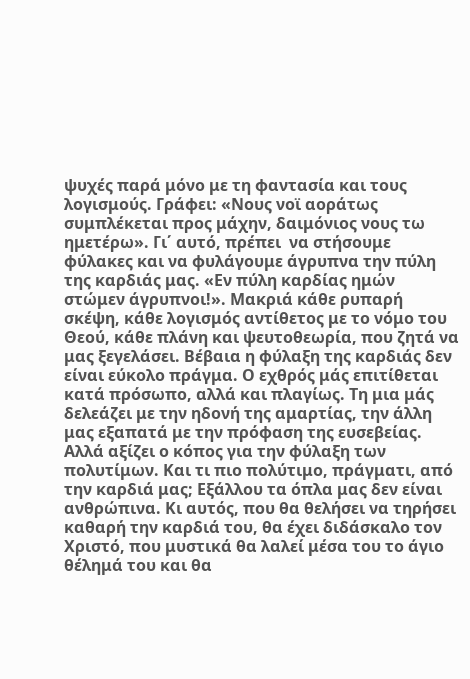ψυχές παρά μόνο με τη φαντασία και τους λογισμούς. Γράφει: «Νους νοϊ αοράτως συμπλέκεται προς μάχην, δαιμόνιος νους τω ημετέρω». Γι΄ αυτό, πρέπει  να στήσουμε φύλακες και να φυλάγουμε άγρυπνα την πύλη της καρδιάς μας. «Εν πύλη καρδίας ημών στώμεν άγρυπνοι!». Μακριά κάθε ρυπαρή σκέψη, κάθε λογισμός αντίθετος με το νόμο του Θεού, κάθε πλάνη και ψευτοθεωρία, που ζητά να μας ξεγελάσει. Βέβαια η φύλαξη της καρδιάς δεν είναι εύκολο πράγμα. Ο εχθρός μάς επιτίθεται κατά πρόσωπο, αλλά και πλαγίως. Τη μια μάς δελεάζει με την ηδονή της αμαρτίας, την άλλη μας εξαπατά με την πρόφαση της ευσεβείας. Αλλά αξίζει ο κόπος για την φύλαξη των πολυτίμων. Και τι πιο πολύτιμο, πράγματι, από την καρδιά μας; Εξάλλου τα όπλα μας δεν είναι ανθρώπινα. Κι αυτός, που θα θελήσει να τηρήσει καθαρή την καρδιά του, θα έχει διδάσκαλο τον Χριστό, που μυστικά θα λαλεί μέσα του το άγιο θέλημά του και θα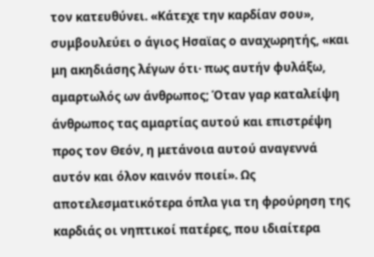τον κατευθύνει. «Κάτεχε την καρδίαν σου», συμβουλεύει ο άγιος Ησαϊας ο αναχωρητής, «και μη ακηδιάσης λέγων ότι· πως αυτήν φυλάξω, αμαρτωλός ων άνθρωπος; Όταν γαρ καταλείψη άνθρωπος τας αμαρτίας αυτού και επιστρέψη προς τον Θεόν, η μετάνοια αυτού αναγεννά αυτόν και όλον καινόν ποιεί». Ως αποτελεσματικότερα όπλα για τη φρούρηση της καρδιάς οι νηπτικοί πατέρες, που ιδιαίτερα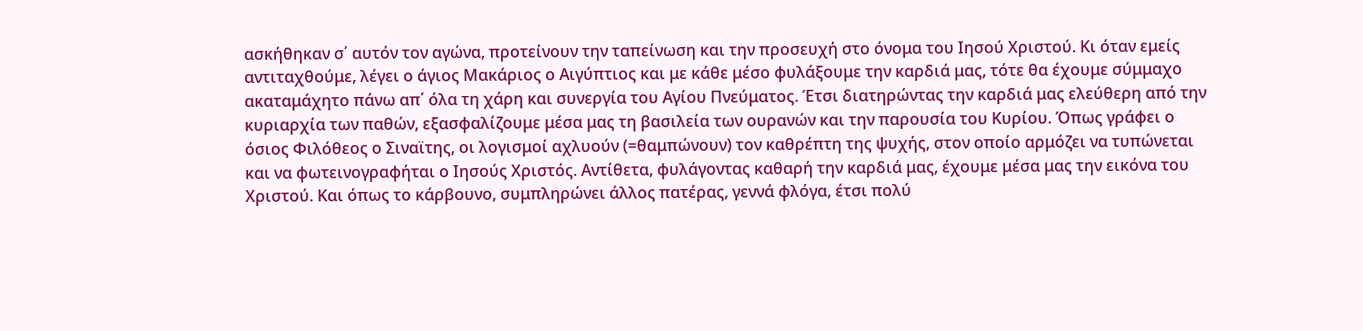ασκήθηκαν σ΄ αυτόν τον αγώνα, προτείνουν την ταπείνωση και την προσευχή στο όνομα του Ιησού Χριστού. Κι όταν εμείς αντιταχθούμε, λέγει ο άγιος Μακάριος ο Αιγύπτιος και με κάθε μέσο φυλάξουμε την καρδιά μας, τότε θα έχουμε σύμμαχο ακαταμάχητο πάνω απ΄ όλα τη χάρη και συνεργία του Αγίου Πνεύματος. Έτσι διατηρώντας την καρδιά μας ελεύθερη από την κυριαρχία των παθών, εξασφαλίζουμε μέσα μας τη βασιλεία των ουρανών και την παρουσία του Κυρίου. Όπως γράφει ο όσιος Φιλόθεος ο Σιναϊτης, οι λογισμοί αχλυούν (=θαμπώνουν) τον καθρέπτη της ψυχής, στον οποίο αρμόζει να τυπώνεται και να φωτεινογραφήται ο Ιησούς Χριστός. Αντίθετα, φυλάγοντας καθαρή την καρδιά μας, έχουμε μέσα μας την εικόνα του Χριστού. Και όπως το κάρβουνο, συμπληρώνει άλλος πατέρας, γεννά φλόγα, έτσι πολύ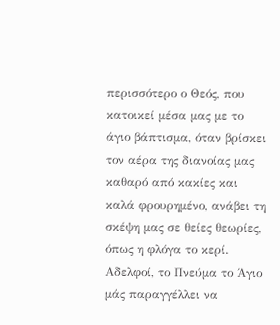περισσότερο ο Θεός, που κατοικεί μέσα μας με το άγιο βάπτισμα, όταν βρίσκει τον αέρα της διανοίας μας καθαρό από κακίες και καλά φρουρημένο, ανάβει τη σκέψη μας σε θείες θεωρίες, όπως η φλόγα το κερί. Αδελφοί, το Πνεύμα το Άγιο μάς παραγγέλλει να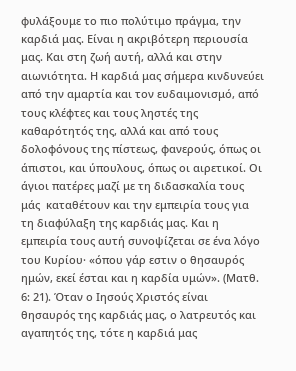φυλάξουμε το πιο πολύτιμο πράγμα, την καρδιά μας. Είναι η ακριβότερη περιουσία μας. Και στη ζωή αυτή, αλλά και στην αιωνιότητα. Η καρδιά μας σήμερα κινδυνεύει από την αμαρτία και τον ευδαιμονισμό, από τους κλέφτες και τους ληστές της καθαρότητός της, αλλά και από τους δολοφόνους της πίστεως, φανερούς, όπως οι άπιστοι, και ύπουλους, όπως οι αιρετικοί. Οι άγιοι πατέρες μαζί με τη διδασκαλία τους μάς  καταθέτουν και την εμπειρία τους για τη διαφύλαξη της καρδιάς μας. Και η εμπειρία τους αυτή συνοψίζεται σε ένα λόγο του Κυρίου· «όπου γάρ εστιν ο θησαυρός ημών, εκεί έσται και η καρδία υμών». (Ματθ. 6: 21). Όταν ο Ιησούς Χριστός είναι θησαυρός της καρδιάς μας, ο λατρευτός και αγαπητός της, τότε η καρδιά μας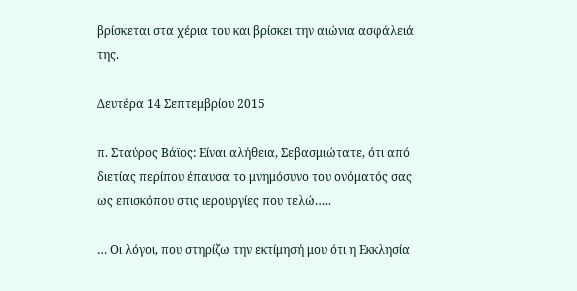βρίσκεται στα χέρια του και βρίσκει την αιώνια ασφάλειά της.

Δευτέρα 14 Σεπτεμβρίου 2015

π. Σταύρος Βάϊος: Είναι αλήθεια, Σεβασμιώτατε, ότι από διετίας περίπου έπαυσα το μνημόσυνο του ονόματός σας ως επισκόπου στις ιερουργίες που τελώ…..

… Οι λόγοι, που στηρίζω την εκτίμησή μου ότι η Εκκλησία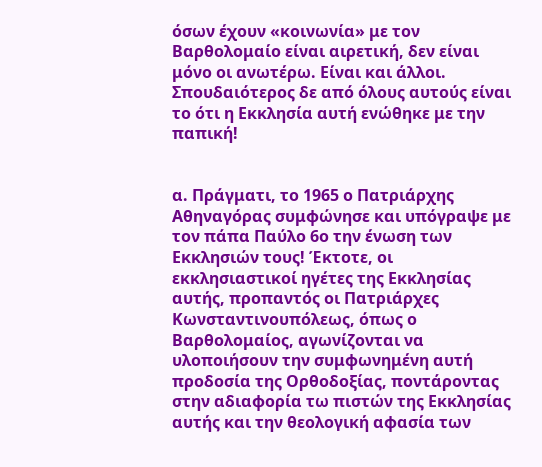όσων έχουν «κοινωνία» με τον Βαρθολομαίο είναι αιρετική, δεν είναι μόνο οι ανωτέρω. Είναι και άλλοι. Σπουδαιότερος δε από όλους αυτούς είναι το ότι η Εκκλησία αυτή ενώθηκε με την παπική!


α. Πράγματι, το 1965 ο Πατριάρχης Αθηναγόρας συμφώνησε και υπόγραψε με τον πάπα Παύλο 6ο την ένωση των Εκκλησιών τους! Έκτοτε, οι εκκλησιαστικοί ηγέτες της Εκκλησίας αυτής, προπαντός οι Πατριάρχες Κωνσταντινουπόλεως, όπως ο Βαρθολομαίος, αγωνίζονται να υλοποιήσουν την συμφωνημένη αυτή προδοσία της Ορθοδοξίας, ποντάροντας στην αδιαφορία τω πιστών της Εκκλησίας αυτής και την θεολογική αφασία των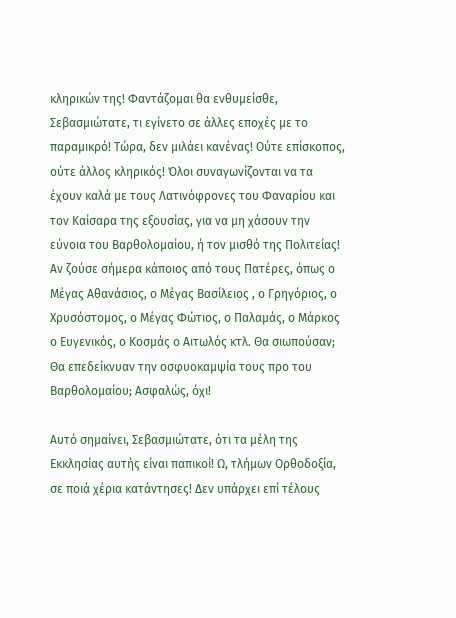κληρικών της! Φαντάζομαι θα ενθυμείσθε, Σεβασμιώτατε, τι εγίνετο σε άλλες εποχές με το παραμικρό! Τώρα, δεν μιλάει κανένας! Ούτε επίσκοπος, ούτε άλλος κληρικός! Όλοι συναγωνίζονται να τα έχουν καλά με τους Λατινόφρονες του Φαναρίου και τον Καίσαρα της εξουσίας, για να μη χάσουν την εύνοια του Βαρθολομαίου, ή τον μισθό της Πολιτείας! Αν ζούσε σήμερα κάποιος από τους Πατέρες, όπως ο Μέγας Αθανάσιος, ο Μέγας Βασίλειος , ο Γρηγόριος, ο Χρυσόστομος, ο Μέγας Φώτιος, ο Παλαμάς, ο Μάρκος ο Ευγενικός, ο Κοσμάς ο Αιτωλός κτλ. Θα σιωπούσαν; Θα επεδείκνυαν την οσφυοκαμψία τους προ του Βαρθολομαίου; Ασφαλώς, όχι!

Αυτό σημαίνει, Σεβασμιώτατε, ότι τα μέλη της Εκκλησίας αυτής είναι παπικοί! Ω, τλήμων Ορθοδοξία, σε ποιά χέρια κατάντησες! Δεν υπάρχει επί τέλους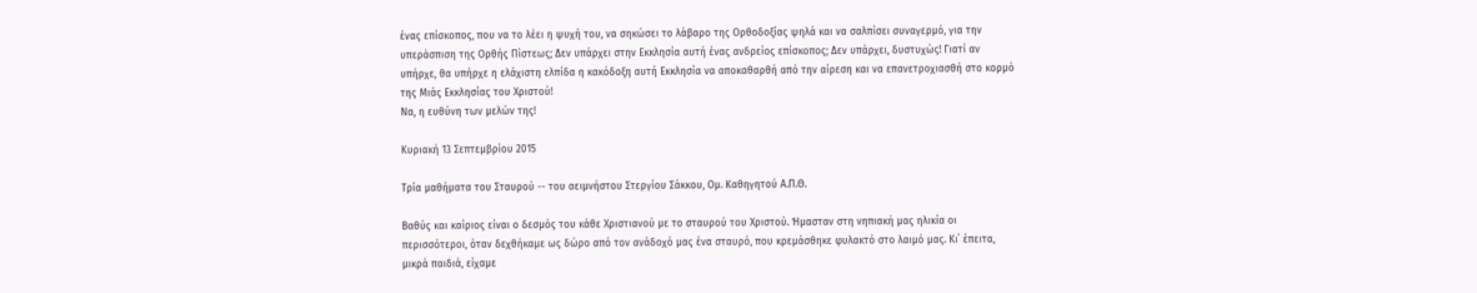ένας επίσκοπος, που να το λέει η ψυχή του, να σηκώσει το λάβαρο της Ορθοδοξίας ψηλά και να σαλπίσει συναγερμό, για την υπεράσπιση της Ορθής Πίστεως; Δεν υπάρχει στην Εκκλησία αυτή ένας ανδρείος επίσκοπος; Δεν υπάρχει, δυστυχώς! Γιατί αν υπήρχε, θα υπήρχε η ελάχιστη ελπίδα η κακόδοξη αυτή Εκκλησία να αποκαθαρθή από την αίρεση και να επανετροχιασθή στο κορμό της Μιάς Εκκλησίας του Χριστού!
Να, η ευθύνη των μελών της!

Κυριακή 13 Σεπτεμβρίου 2015

Τρία μαθήματα του Σταυρού -- του αειμνήστου Στεργίου Σάκκου, Ομ. Καθηγητού Α.Π.Θ.

Βαθύς και καίριος είναι ο δεσμός του κάθε Χριστιανού με το σταυρού του Χριστού. Ήμασταν στη νηπιακή μας ηλικία οι περισσότεροι, όταν δεχθήκαμε ως δώρο από τον ανάδοχό μας ένα σταυρό, που κρεμάσθηκε φυλακτό στο λαιμό μας. Κι΄ έπειτα, μικρά παιδιά, είχαμε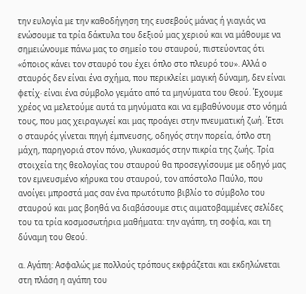την ευλογία με την καθοδήγηση της ευσεβούς μάνας ή γιαγιάς να ενώσουμε τα τρία δάκτυλα του δεξιού μας χεριού και να μάθουμε να σημειώνουμε πάνω μας το σημείο του σταυρού, πιστεύοντας ότι «όποιος κάνει τον σταυρό του έχει όπλο στο πλευρό του». Αλλά ο σταυρός δεν είναι ένα σχήμα, που περικλείει μαγική δύναμη, δεν είναι φετίχ· είναι ένα σύμβολο γεμάτο από τα μηνύματα του Θεού. Έχουμε χρέος να μελετούμε αυτά τα μηνύματα και να εμβαθύνουμε στο νόημά τους, που μας χειραγωγεί και μας προάγει στην πνευματική ζωή. Έτσι ο σταυρός γίνεται πηγή έμπνευσης, οδηγός στην πορεία, όπλο στη μάχη, παρηγοριά στον πόνο, γλυκασμός στην πικρία της ζωής. Τρία στοιχεία της θεολογίας του σταυρού θα προσεγγίσουμε με οδηγό μας τον εμνευσμένο κήρυκα του σταυρού, τον απόστολο Παύλο, που ανοίγει μπροστά μας σαν ένα πρωτότυπο βιβλίο το σύμβολο του σταυρού και μας βοηθά να διαβάσουμε στις αιματοβαμμένες σελίδες του τα τρία κοσμοσωτήρια μαθήματα: την αγάπη, τη σοφία, και τη δύναμη του Θεού.

α. Αγάπη: Ασφαλώς με πολλούς τρόπους εκφράζεται και εκδηλώνεται στη πλάση η αγάπη του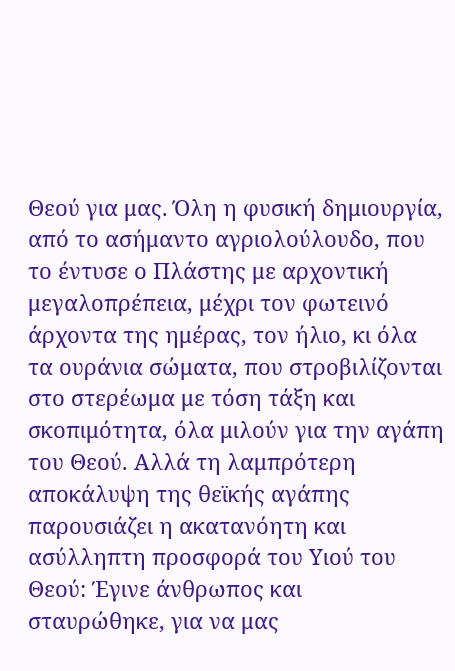Θεού για μας. Όλη η φυσική δημιουργία, από το ασήμαντο αγριολούλουδο, που το έντυσε ο Πλάστης με αρχοντική μεγαλοπρέπεια, μέχρι τον φωτεινό άρχοντα της ημέρας, τον ήλιο, κι όλα τα ουράνια σώματα, που στροβιλίζονται στο στερέωμα με τόση τάξη και σκοπιμότητα, όλα μιλούν για την αγάπη του Θεού. Αλλά τη λαμπρότερη αποκάλυψη της θεϊκής αγάπης παρουσιάζει η ακατανόητη και ασύλληπτη προσφορά του Υιού του Θεού: Έγινε άνθρωπος και σταυρώθηκε, για να μας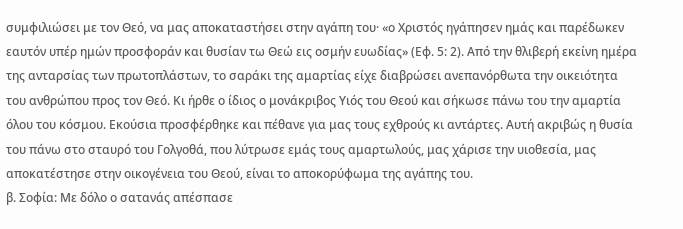συμφιλιώσει με τον Θεό, να μας αποκαταστήσει στην αγάπη του· «ο Χριστός ηγάπησεν ημάς και παρέδωκεν εαυτόν υπέρ ημών προσφοράν και θυσίαν τω Θεώ εις οσμήν ευωδίας» (Εφ. 5: 2). Από την θλιβερή εκείνη ημέρα της ανταρσίας των πρωτοπλάστων, το σαράκι της αμαρτίας είχε διαβρώσει ανεπανόρθωτα την οικειότητα του ανθρώπου προς τον Θεό. Κι ήρθε ο ίδιος ο μονάκριβος Υιός του Θεού και σήκωσε πάνω του την αμαρτία όλου του κόσμου. Εκούσια προσφέρθηκε και πέθανε για μας τους εχθρούς κι αντάρτες. Αυτή ακριβώς η θυσία του πάνω στο σταυρό του Γολγοθά, που λύτρωσε εμάς τους αμαρτωλούς, μας χάρισε την υιοθεσία, μας αποκατέστησε στην οικογένεια του Θεού, είναι το αποκορύφωμα της αγάπης του.
β. Σοφία: Με δόλο ο σατανάς απέσπασε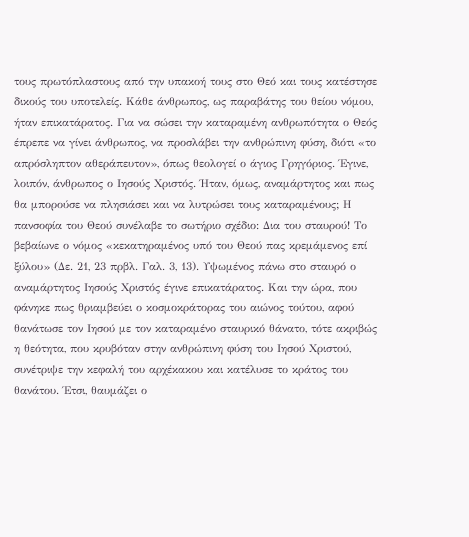τους πρωτόπλαστους από την υπακοή τους στο Θεό και τους κατέστησε δικούς του υποτελείς. Κάθε άνθρωπος, ως παραβάτης του θείου νόμου, ήταν επικατάρατος. Για να σώσει την καταραμένη ανθρωπότητα ο Θεός έπρεπε να γίνει άνθρωπος, να προσλάβει την ανθρώπινη φύση, διότι «το απρόσληπτον αθεράπευτον», όπως θεολογεί ο άγιος Γρηγόριος. Έγινε, λοιπόν, άνθρωπος ο Ιησούς Χριστός. Ήταν, όμως, αναμάρτητος και πως θα μπορούσε να πλησιάσει και να λυτρώσει τους καταραμένους; Η πανσοφία του Θεού συνέλαβε το σωτήριο σχέδιο: Δια του σταυρού! Το βεβαίωνε ο νόμος «κεκατηραμένος υπό του Θεού πας κρεμάμενος επί ξύλου» (Δε. 21, 23 πρβλ. Γαλ. 3, 13). Υψωμένος πάνω στο σταυρό ο αναμάρτητος Ιησούς Χριστός έγινε επικατάρατος. Και την ώρα, που φάνηκε πως θριαμβεύει ο κοσμοκράτορας του αιώνος τούτου, αφού θανάτωσε τον Ιησού με τον καταραμένο σταυρικό θάνατο, τότε ακριβώς η θεότητα, που κρυβόταν στην ανθρώπινη φύση του Ιησού Χριστού, συνέτριψε την κεφαλή του αρχέκακου και κατέλυσε το κράτος του θανάτου. Έτσι, θαυμάζει ο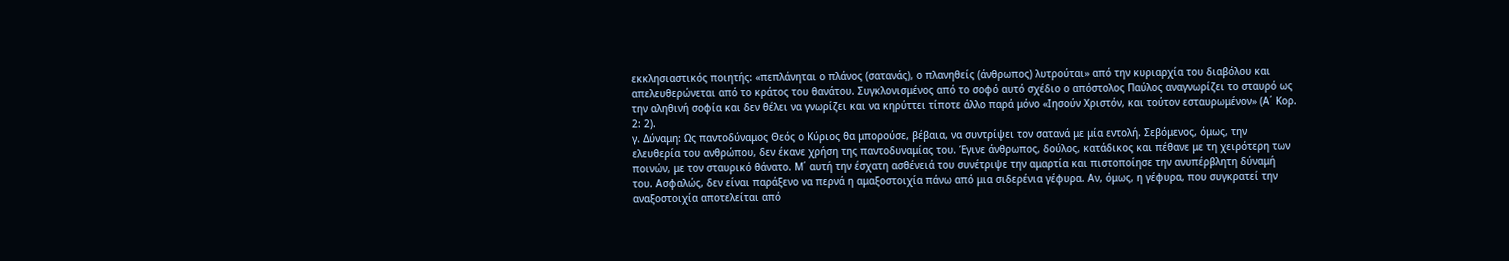εκκλησιαστικός ποιητής: «πεπλάνηται ο πλάνος (σατανάς), ο πλανηθείς (άνθρωπος) λυτρούται» από την κυριαρχία του διαβόλου και απελευθερώνεται από το κράτος του θανάτου. Συγκλονισμένος από το σοφό αυτό σχέδιο ο απόστολος Παύλος αναγνωρίζει το σταυρό ως την αληθινή σοφία και δεν θέλει να γνωρίζει και να κηρύττει τίποτε άλλο παρά μόνο «Ιησούν Χριστόν, και τούτον εσταυρωμένον» (Α΄ Κορ. 2: 2).
γ. Δύναμη: Ως παντοδύναμος Θεός ο Κύριος θα μπορούσε, βέβαια, να συντρίψει τον σατανά με μία εντολή. Σεβόμενος, όμως, την ελευθερία του ανθρώπου, δεν έκανε χρήση της παντοδυναμίας του. Έγινε άνθρωπος, δούλος, κατάδικος και πέθανε με τη χειρότερη των ποινών, με τον σταυρικό θάνατο. Μ΄ αυτή την έσχατη ασθένειά του συνέτριψε την αμαρτία και πιστοποίησε την ανυπέρβλητη δύναμή του. Ασφαλώς, δεν είναι παράξενο να περνά η αμαξοστοιχία πάνω από μια σιδερένια γέφυρα. Αν, όμως, η γέφυρα, που συγκρατεί την αναξοστοιχία αποτελείται από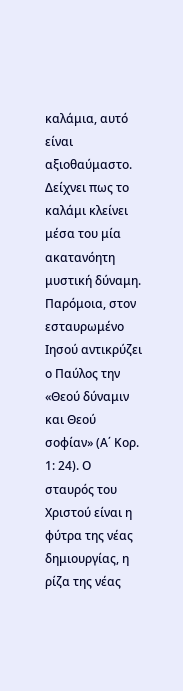καλάμια, αυτό είναι αξιοθαύμαστο. Δείχνει πως το καλάμι κλείνει μέσα του μία ακατανόητη μυστική δύναμη. Παρόμοια, στον εσταυρωμένο Ιησού αντικρύζει ο Παύλος την «Θεού δύναμιν και Θεού σοφίαν» (Α΄ Κορ. 1: 24). Ο σταυρός του Χριστού είναι η φύτρα της νέας δημιουργίας, η ρίζα της νέας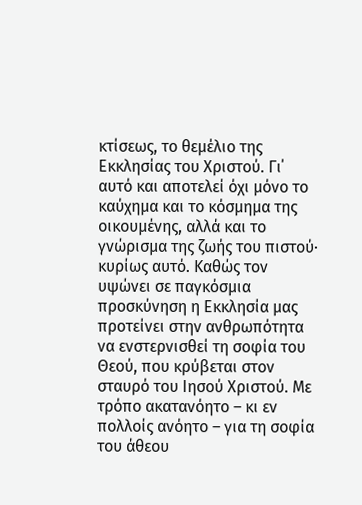κτίσεως, το θεμέλιο της Εκκλησίας του Χριστού. Γι΄ αυτό και αποτελεί όχι μόνο το καύχημα και το κόσμημα της οικουμένης, αλλά και το γνώρισμα της ζωής του πιστού· κυρίως αυτό. Καθώς τον υψώνει σε παγκόσμια προσκύνηση η Εκκλησία μας προτείνει στην ανθρωπότητα να ενστερνισθεί τη σοφία του Θεού, που κρύβεται στον σταυρό του Ιησού Χριστού. Με τρόπο ακατανόητο – κι εν πολλοίς ανόητο – για τη σοφία του άθεου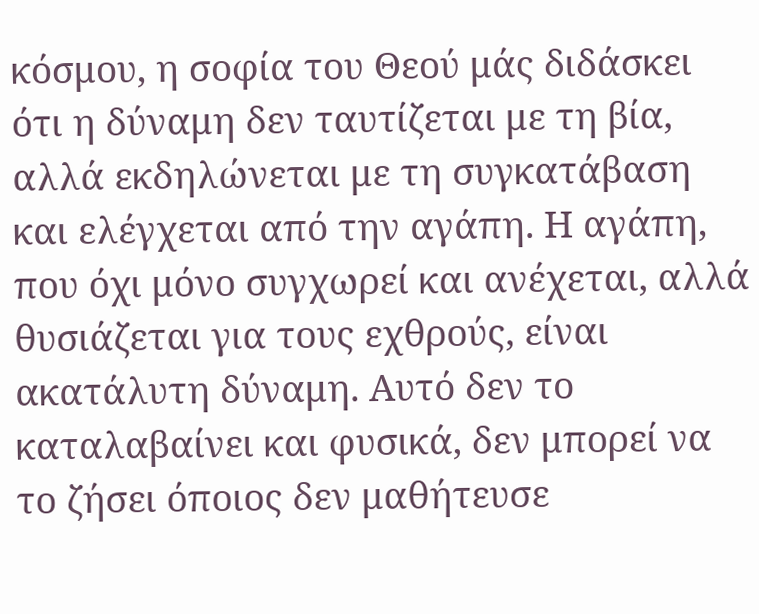κόσμου, η σοφία του Θεού μάς διδάσκει ότι η δύναμη δεν ταυτίζεται με τη βία, αλλά εκδηλώνεται με τη συγκατάβαση και ελέγχεται από την αγάπη. Η αγάπη, που όχι μόνο συγχωρεί και ανέχεται, αλλά θυσιάζεται για τους εχθρούς, είναι ακατάλυτη δύναμη. Αυτό δεν το καταλαβαίνει και φυσικά, δεν μπορεί να το ζήσει όποιος δεν μαθήτευσε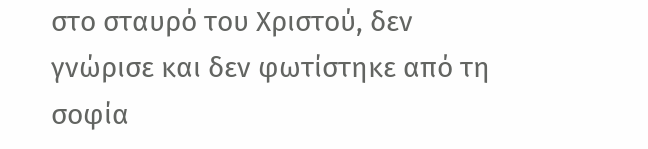στο σταυρό του Χριστού, δεν γνώρισε και δεν φωτίστηκε από τη σοφία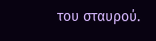του σταυρού.